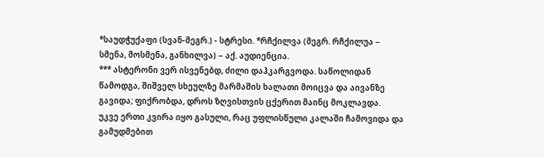*საუდჭუქაფი (სვან-მეგრ.) - სტრესი. *რჩქილვა (მეგრ. რჩქილუა − სმენა, მოსმენა, განხილვა) − აქ. აუდიენცია.
*** ასტერონი ვერ ისვენებდ, ძილი დაჰკარგვოდა. საწოლიდან წამოდგა, შიშველ სხეულზე მარმაშის ხალათი მოიცვა და აივანზე გავიდა; ფიქრობდა, დროს ზღვისთვის ცქერით მაინც მოკლავდა.
უკვე ერთი კვირა იყო გასული, რაც უფლისწული კალაში ჩამოვიდა და გამუდმებით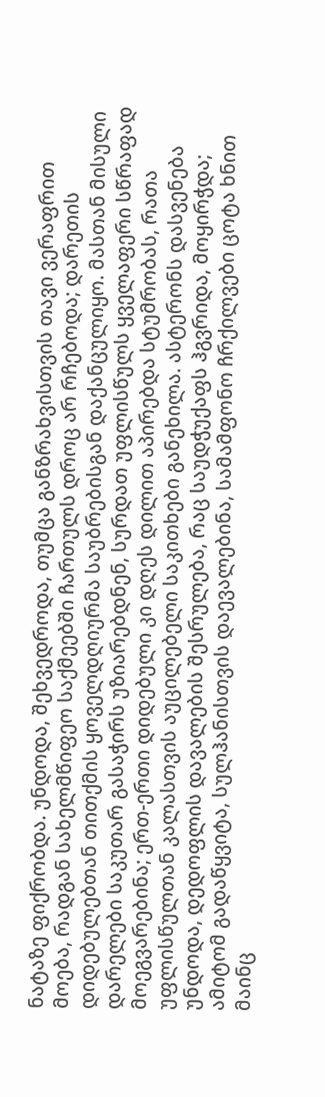ნატაზე ფიქრობდა. უნდოდა, შეხვედროდა, თუმცა განზრახვისთვის თავი ვერაფრით მოება, რადგან სახელმწიფეო საქმეებში ჩართულს დროც არ რჩებოდა; დარეთის დიდებულებთან თითქმის ყოველდღიურმა საუბრებისგან დაქანცულიყო. მასთან მისული დარელები საკუთარ გასაჭირს უზიარებდნენ, სურდათ უფლისწულს ყველაფერი სწრაფად მოეგვარებინა; ერთ-ერთი დიდებული კი დღეს დილით აპირებდა სტუმრობას, რათა უფლისწულთან კალასთვის აუცილებელი საკითხები განეხილა. ასტერონს დასვენება უნდოდა, დედოფლის დავალების შესრულება, რაც საუდჭუქაფს ჰგვრიდა, მოყირჭდა; ამიტომ გადაწყვიტა, სულჰანისთვის დაევალებინა, სამამფონო ჩრქილვები ცოტა ხნით მაინც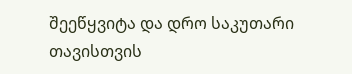შეეწყვიტა და დრო საკუთარი თავისთვის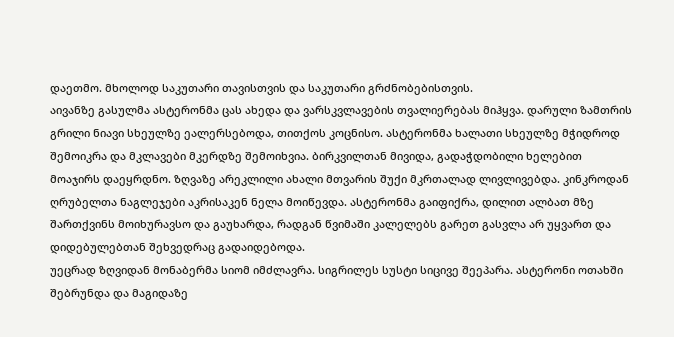დაეთმო. მხოლოდ საკუთარი თავისთვის და საკუთარი გრძნობებისთვის.
აივანზე გასულმა ასტერონმა ცას ახედა და ვარსკვლავების თვალიერებას მიჰყვა. დარული ზამთრის გრილი ნიავი სხეულზე ეალერსებოდა, თითქოს კოცნისო. ასტერონმა ხალათი სხეულზე მჭიდროდ შემოიკრა და მკლავები მკერდზე შემოიხვია. ბირკვილთან მივიდა, გადაჭდობილი ხელებით მოაჯირს დაეყრდნო. ზღვაზე არეკლილი ახალი მთვარის შუქი მკრთალად ლივლივებდა. კინკროდან ღრუბელთა ნაგლეჯები აკრისაკენ ნელა მოიწევდა. ასტერონმა გაიფიქრა, დილით ალბათ მზე შართქვინს მოიხურავსო და გაუხარდა, რადგან წვიმაში კალელებს გარეთ გასვლა არ უყვართ და დიდებულებთან შეხვედრაც გადაიდებოდა.
უეცრად ზღვიდან მონაბერმა სიომ იმძლავრა. სიგრილეს სუსტი სიცივე შეეპარა. ასტერონი ოთახში შებრუნდა და მაგიდაზე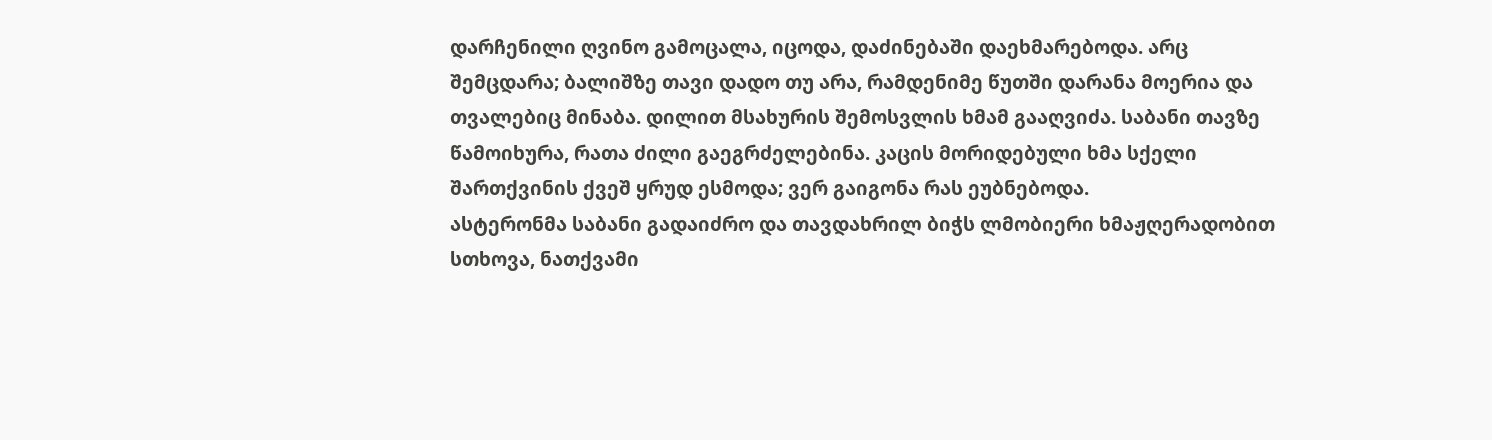დარჩენილი ღვინო გამოცალა, იცოდა, დაძინებაში დაეხმარებოდა. არც შემცდარა; ბალიშზე თავი დადო თუ არა, რამდენიმე წუთში დარანა მოერია და თვალებიც მინაბა. დილით მსახურის შემოსვლის ხმამ გააღვიძა. საბანი თავზე წამოიხურა, რათა ძილი გაეგრძელებინა. კაცის მორიდებული ხმა სქელი შართქვინის ქვეშ ყრუდ ესმოდა; ვერ გაიგონა რას ეუბნებოდა.
ასტერონმა საბანი გადაიძრო და თავდახრილ ბიჭს ლმობიერი ხმაჟღერადობით სთხოვა, ნათქვამი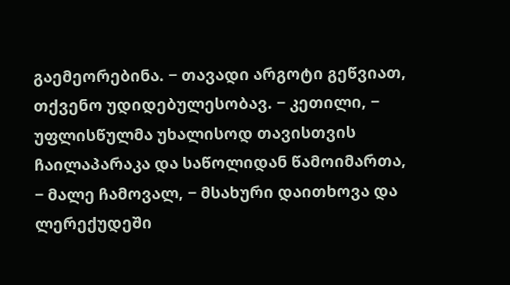გაემეორებინა. − თავადი არგოტი გეწვიათ, თქვენო უდიდებულესობავ. − კეთილი, − უფლისწულმა უხალისოდ თავისთვის ჩაილაპარაკა და საწოლიდან წამოიმართა, − მალე ჩამოვალ, − მსახური დაითხოვა და ლერექუდეში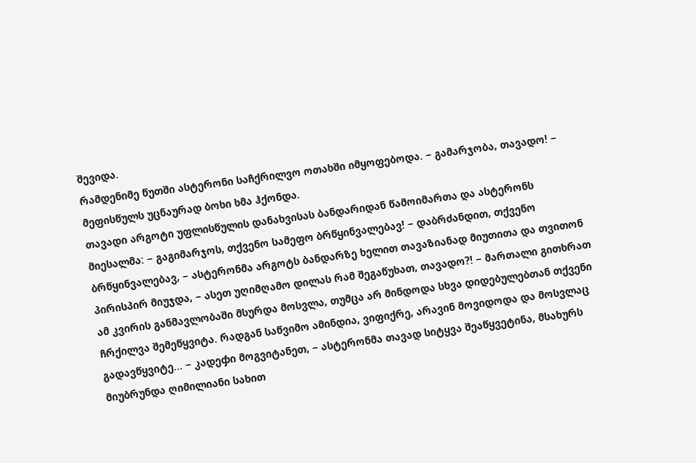შევიდა.
რამდენიმე წუთში ასტერონი საჩქრილვო ოთახში იმყოფებოდა. − გამარჯობა, თავადო! − მეფისწულს უცნაურად ბოხი ხმა ჰქონდა.
თავადი არგოტი უფლისწულის დანახვისას ბანდარიდან წამოიმართა და ასტერონს მიესალმა: − გაგიმარჯოს, თქვენო სამეფო ბრწყინვალებავ! − დაბრძანდით, თქვენო ბრწყინვალებავ, − ასტერონმა არგოტს ბანდარზე ხელით თავაზიანად მიუთითა და თვითონ პირისპირ მიუჯდა, − ასეთ უღიმღამო დილას რამ შეგაწუხათ, თავადო?! − მართალი გითხრათ ამ კვირის განმავლობაში მსურდა მოსვლა, თუმცა არ მინდოდა სხვა დიდებულებთან თქვენი ჩრქილვა შემეწყვიტა. რადგან საწვიმო ამინდია, ვიფიქრე, არავინ მოვიდოდა და მოსვლაც გადავწყვიტე... − კადეჶი მოგვიტანეთ, − ასტერონმა თავად სიტყვა შეაწყვეტინა, მსახურს მიუბრუნდა ღიმილიანი სახით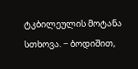ტკბილეულის მოტანა სთხოვა. − ბოდიშით,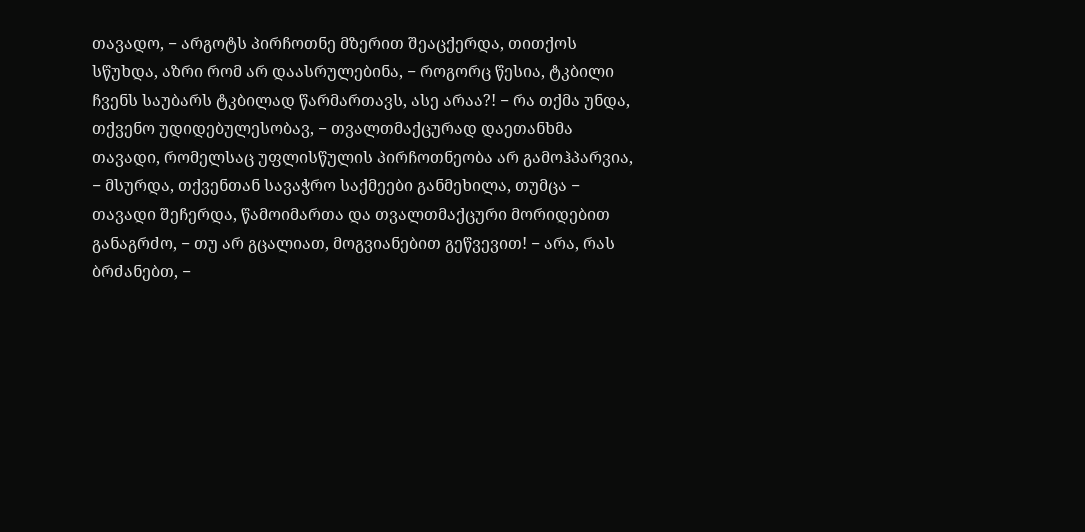თავადო, − არგოტს პირჩოთნე მზერით შეაცქერდა, თითქოს სწუხდა, აზრი რომ არ დაასრულებინა, − როგორც წესია, ტკბილი ჩვენს საუბარს ტკბილად წარმართავს, ასე არაა?! − რა თქმა უნდა, თქვენო უდიდებულესობავ, − თვალთმაქცურად დაეთანხმა თავადი, რომელსაც უფლისწულის პირჩოთნეობა არ გამოჰპარვია, − მსურდა, თქვენთან სავაჭრო საქმეები განმეხილა, თუმცა − თავადი შეჩერდა, წამოიმართა და თვალთმაქცური მორიდებით განაგრძო, − თუ არ გცალიათ, მოგვიანებით გეწვევით! − არა, რას ბრძანებთ, −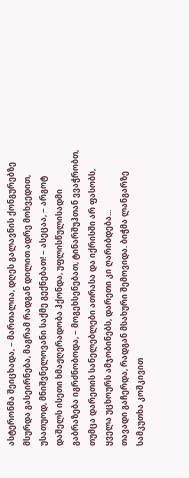ასტერონმა შეიცხადა, − მართალია, დღეს გალავნის ქონგურებზე მსურდა გასეირნება, მაგრამ რადგან დილით ადრე მოხვედით, უსათუოდ, მნიშვნელოვანი საქმე გექნებათ! − ასეცაა, − არგოტ დაშელს ისეთი ხმაჟღერადობა ჰქონდა, უფლისწულისადმი გაბრაზება იგრძნობოდა, − მოგეხსენებათ, ტინარშუჰთან ვვაჭრობთ, თუმცა დარეთის სანელებლები ათრასა და იქრისში არ ფასობს, ყველა უცხოურს ამჯობინებს, დარეთი კი ღარიბდება...
თავადი გაჩერდა, რადგან მსახური შემოვიდა. ბიჭმა ლანგარზე სამკუთხა კოშკივით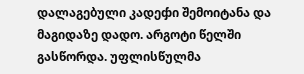დალაგებული კადეჶი შემოიტანა და მაგიდაზე დადო. არგოტი წელში გასწორდა. უფლისწულმა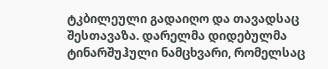ტკბილეული გადაიღო და თავადსაც შესთავაზა. დარელმა დიდებულმა ტინარშუჰული ნამცხვარი, რომელსაც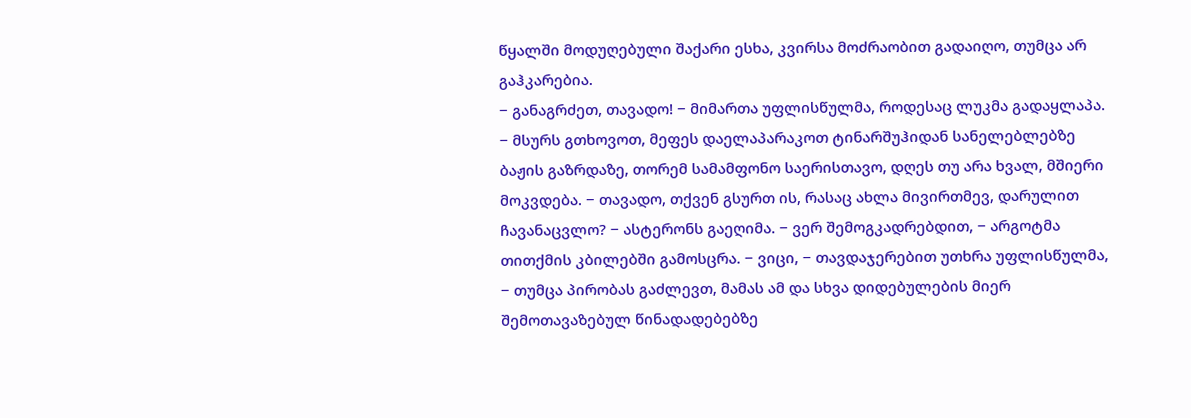წყალში მოდუღებული შაქარი ესხა, კვირსა მოძრაობით გადაიღო, თუმცა არ გაჰკარებია.
− განაგრძეთ, თავადო! − მიმართა უფლისწულმა, როდესაც ლუკმა გადაყლაპა. − მსურს გთხოვოთ, მეფეს დაელაპარაკოთ ტინარშუჰიდან სანელებლებზე ბაჟის გაზრდაზე, თორემ სამამფონო საერისთავო, დღეს თუ არა ხვალ, მშიერი მოკვდება. − თავადო, თქვენ გსურთ ის, რასაც ახლა მივირთმევ, დარულით ჩავანაცვლო? − ასტერონს გაეღიმა. − ვერ შემოგკადრებდით, − არგოტმა თითქმის კბილებში გამოსცრა. − ვიცი, − თავდაჯერებით უთხრა უფლისწულმა, − თუმცა პირობას გაძლევთ, მამას ამ და სხვა დიდებულების მიერ შემოთავაზებულ წინადადებებზე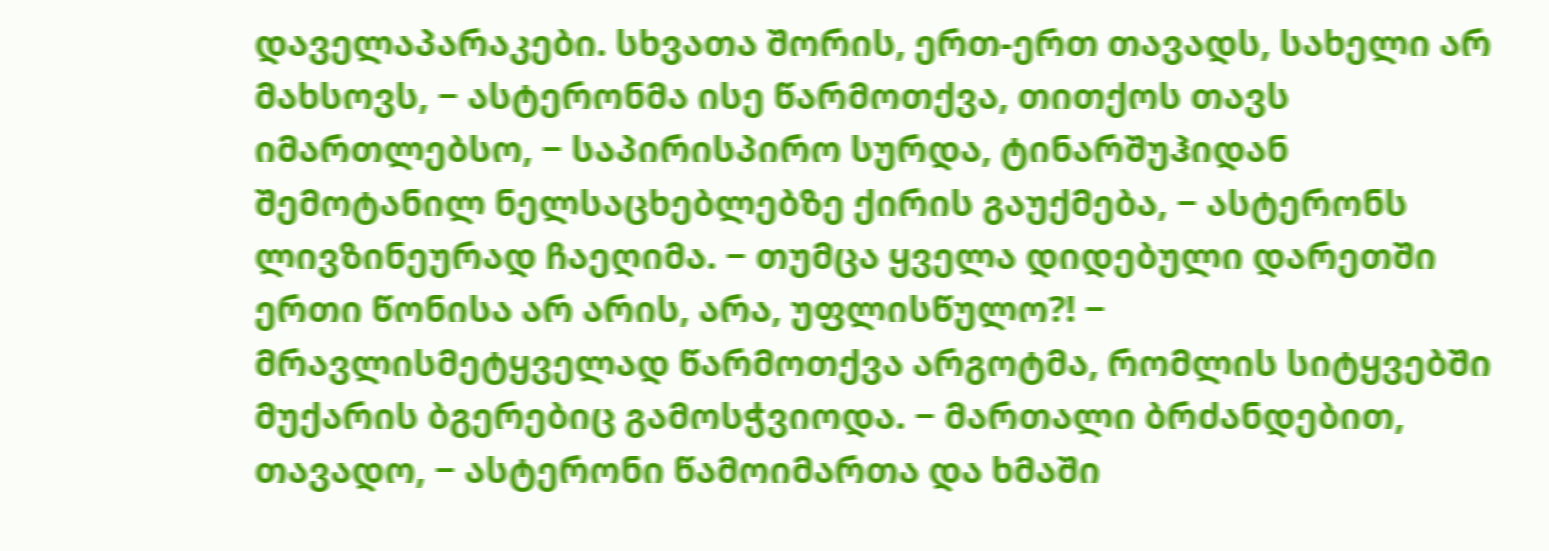დაველაპარაკები. სხვათა შორის, ერთ-ერთ თავადს, სახელი არ მახსოვს, − ასტერონმა ისე წარმოთქვა, თითქოს თავს იმართლებსო, − საპირისპირო სურდა, ტინარშუჰიდან შემოტანილ ნელსაცხებლებზე ქირის გაუქმება, − ასტერონს ლივზინეურად ჩაეღიმა. − თუმცა ყველა დიდებული დარეთში ერთი წონისა არ არის, არა, უფლისწულო?! − მრავლისმეტყველად წარმოთქვა არგოტმა, რომლის სიტყვებში მუქარის ბგერებიც გამოსჭვიოდა. − მართალი ბრძანდებით, თავადო, − ასტერონი წამოიმართა და ხმაში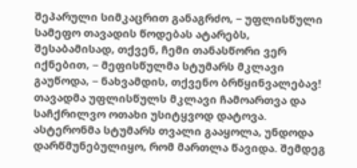შეპარული სიმკაცრით განაგრძო, − უფლისწული სამეფო თავადის წოდებას ატარებს, შესაბამისად, თქვენ, ჩემი თანასწორი ვერ იქნებით, − მეფისწულმა სტუმარს მკლავი გაუწოდა, − ნახვამდის, თქვენო ბრწყინვალებავ! თავადმა უფლისწულს მკლავი ჩამოართვა და საჩქრილვო ოთახი უსიტყვოდ დატოვა.
ასტერონმა სტუმარს თვალი გააყოლა, უნდოდა დარწმუნებულიყო, რომ მართლა წავიდა. შემდეგ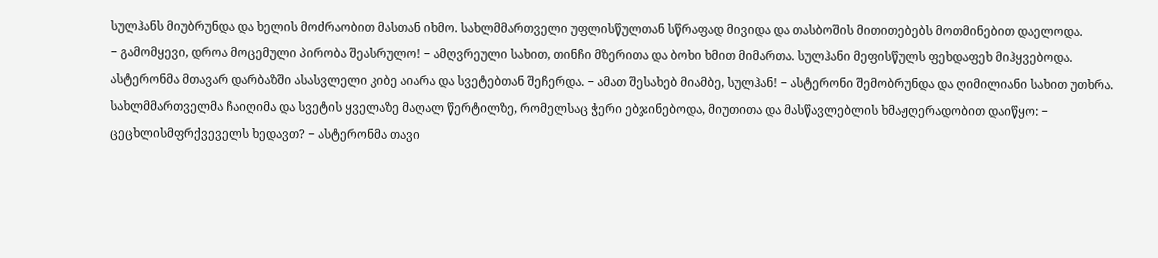სულჰანს მიუბრუნდა და ხელის მოძრაობით მასთან იხმო. სახლმმართველი უფლისწულთან სწრაფად მივიდა და თასბოშის მითითებებს მოთმინებით დაელოდა.
− გამომყევი, დროა მოცემული პირობა შეასრულო! − ამღვრეული სახით, თინჩი მზერითა და ბოხი ხმით მიმართა. სულჰანი მეფისწულს ფეხდაფეხ მიჰყვებოდა. ასტერონმა მთავარ დარბაზში ასასვლელი კიბე აიარა და სვეტებთან შეჩერდა. − ამათ შესახებ მიამბე, სულჰან! − ასტერონი შემობრუნდა და ღიმილიანი სახით უთხრა.
სახლმმართველმა ჩაიღიმა და სვეტის ყველაზე მაღალ წერტილზე, რომელსაც ჭერი ებჯინებოდა, მიუთითა და მასწავლებლის ხმაჟღერადობით დაიწყო: − ცეცხლისმფრქვეველს ხედავთ? − ასტერონმა თავი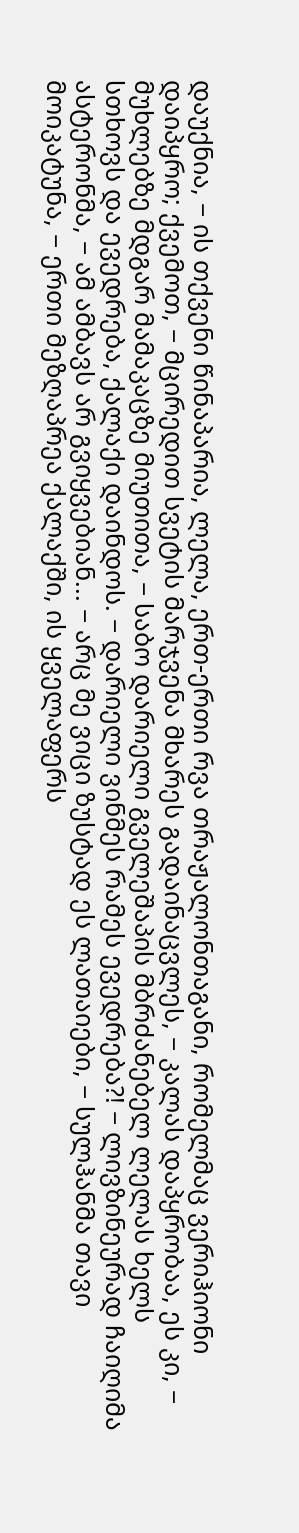დაუქნია, − ის თქვენი წინაპარია, ლელა, ერთ-ერთი რვა თრაჟალონთაგანი, რომელმაც ვერიჰიონი დაიპყრო; ქვემოთ, − მცირედით სვეტის მარჯვენა მხარეს გადაინაცვლეს, − კალას დაპყრობაა, ეს კი, − მუხლებზე მდგარ მამაკაცზე მიუთითა, − საბო დარიელი გველეშაპის მბრძანებელ ლელას ხელს სთხოვს და ევედრება, ქალაქი დაინდოს. − დარიელი ვინმეს რამეს ევედრება?! − ლივზინეურად ჩაიღიმა ასტერონმა, − ამ ამბავს არ გვიყვებიან... − არც მე ვიცი ზუსტად ეს ლათაიები, − სულჰანმა თავი მოიკატუნა, − ერთი მეზღაპრეა ქალაქში, ის ყველაფერს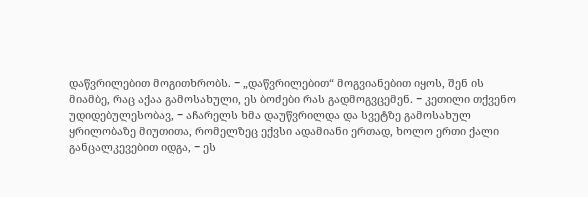დაწვრილებით მოგითხრობს. − „დაწვრილებით“ მოგვიანებით იყოს, შენ ის მიამბე, რაც აქაა გამოსახული, ეს ბოძები რას გადმოგვცემენ. − კეთილი თქვენო უდიდებულესობავ, − აჩარელს ხმა დაუწვრილდა და სვეტზე გამოსახულ ყრილობაზე მიუთითა, რომელზეც ექვსი ადამიანი ერთად, ხოლო ერთი ქალი განცალკევებით იდგა, − ეს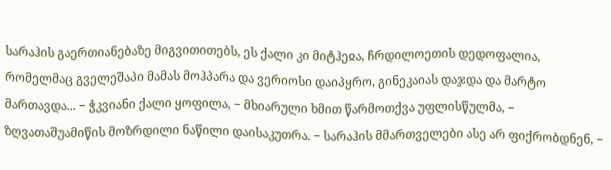სარაჰის გაერთიანებაზე მიგვითითებს, ეს ქალი კი მიტჰეჲა, ჩრდილოეთის დედოფალია, რომელმაც გველეშაპი მამას მოჰპარა და ვერიოსი დაიპყრო, გინეკაიას დაჯდა და მარტო მართავდა... − ჭკვიანი ქალი ყოფილა, − მხიარული ხმით წარმოთქვა უფლისწულმა, − ზღვათაშუამიწის მოზრდილი ნაწილი დაისაკუთრა. − სარაჰის მმართველები ასე არ ფიქრობდნენ, −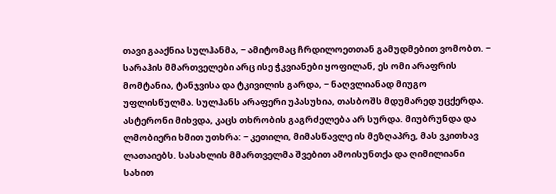თავი გააქნია სულჰანმა, − ამიტომაც ჩრდილოეთთან გამუდმებით ვომობთ. − სარაჰის მმართველები არც ისე ჭკვიანები ყოფილან, ეს ომი არაფრის მომტანია, ტანჯვისა და ტკივილის გარდა, − ნაღვლიანად მიუგო უფლისწულმა. სულჰანს არაფერი უპასუხია, თასბოშს მდუმარედ უცქერდა.
ასტერონი მიხვდა, კაცს თხრობის გაგრძელება არ სურდა. მიუბრუნდა და ლმობიერი ხმით უთხრა: − კეთილი, მიმასწავლე ის მეზღაპრე, მას ვკითხავ ლათაიებს. სასახლის მმართველმა შვებით ამოისუნთქა და ღიმილიანი სახით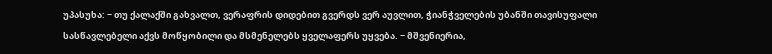უპასუხა: − თუ ქალაქში გახვალთ, ვერაფრის დიდებით გვერდს ვერ აუვლით, ჭიანჭველების უბანში თავისუფალი სასწავლებელი აქვს მოწყობილი და მსმენელებს ყველაფერს უყვება. − მშვენიერია,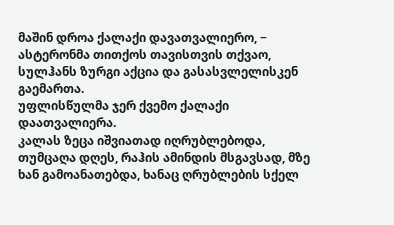მაშინ დროა ქალაქი დავათვალიერო, − ასტერონმა თითქოს თავისთვის თქვაო, სულჰანს ზურგი აქცია და გასასვლელისკენ გაემართა.
უფლისწულმა ჯერ ქვემო ქალაქი დაათვალიერა.
კალას ზეცა იშვიათად იღრუბლებოდა, თუმცაღა დღეს, რაჰის ამინდის მსგავსად, მზე ხან გამოანათებდა, ხანაც ღრუბლების სქელ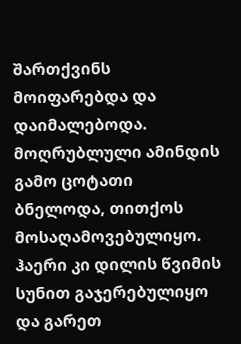შართქვინს მოიფარებდა და დაიმალებოდა. მოღრუბლული ამინდის გამო ცოტათი ბნელოდა, თითქოს მოსაღამოვებულიყო. ჰაერი კი დილის წვიმის სუნით გაჯერებულიყო და გარეთ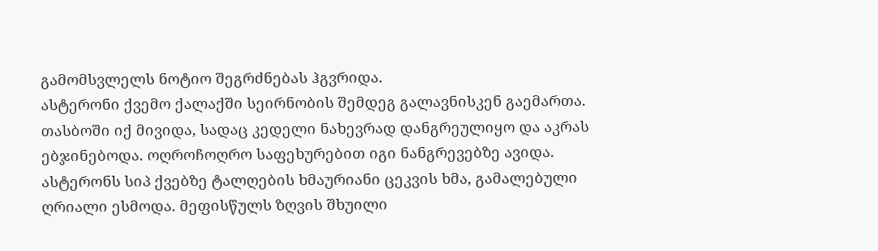გამომსვლელს ნოტიო შეგრძნებას ჰგვრიდა.
ასტერონი ქვემო ქალაქში სეირნობის შემდეგ გალავნისკენ გაემართა. თასბოში იქ მივიდა, სადაც კედელი ნახევრად დანგრეულიყო და აკრას ებჯინებოდა. ოღროჩოღრო საფეხურებით იგი ნანგრევებზე ავიდა. ასტერონს სიპ ქვებზე ტალღების ხმაურიანი ცეკვის ხმა, გამალებული ღრიალი ესმოდა. მეფისწულს ზღვის შხუილი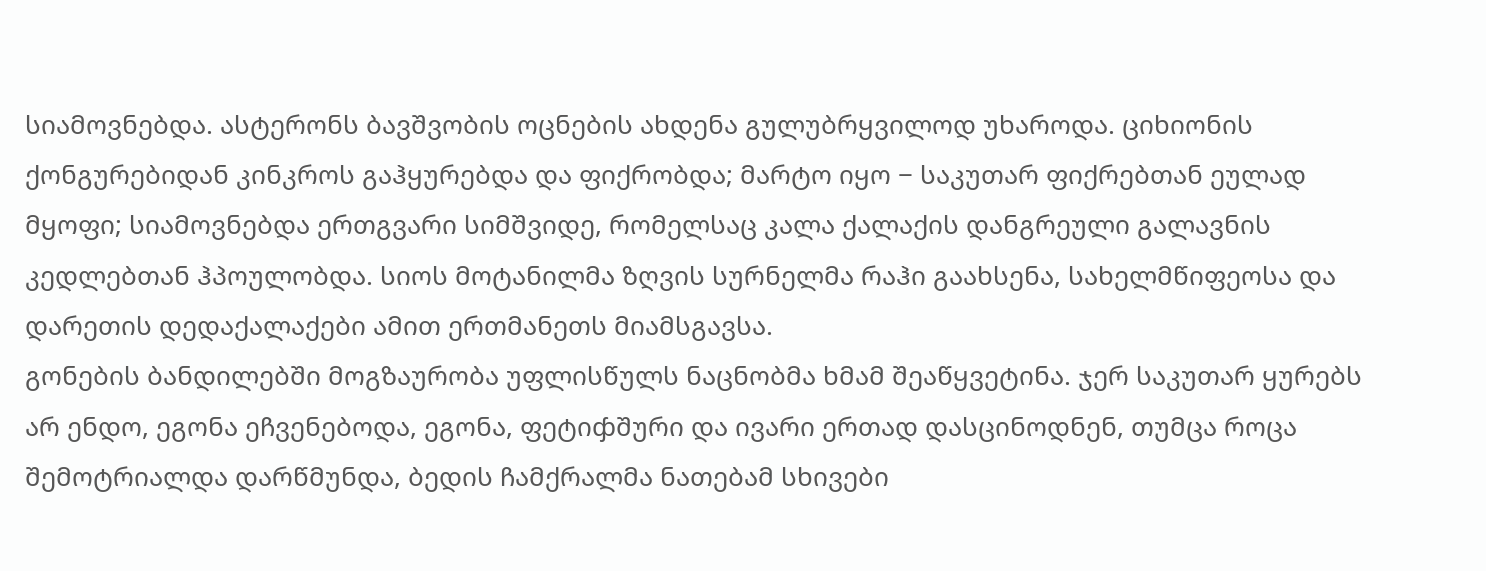სიამოვნებდა. ასტერონს ბავშვობის ოცნების ახდენა გულუბრყვილოდ უხაროდა. ციხიონის ქონგურებიდან კინკროს გაჰყურებდა და ფიქრობდა; მარტო იყო − საკუთარ ფიქრებთან ეულად მყოფი; სიამოვნებდა ერთგვარი სიმშვიდე, რომელსაც კალა ქალაქის დანგრეული გალავნის კედლებთან ჰპოულობდა. სიოს მოტანილმა ზღვის სურნელმა რაჰი გაახსენა, სახელმწიფეოსა და დარეთის დედაქალაქები ამით ერთმანეთს მიამსგავსა.
გონების ბანდილებში მოგზაურობა უფლისწულს ნაცნობმა ხმამ შეაწყვეტინა. ჯერ საკუთარ ყურებს არ ენდო, ეგონა ეჩვენებოდა, ეგონა, ფეტიჶშური და ივარი ერთად დასცინოდნენ, თუმცა როცა შემოტრიალდა დარწმუნდა, ბედის ჩამქრალმა ნათებამ სხივები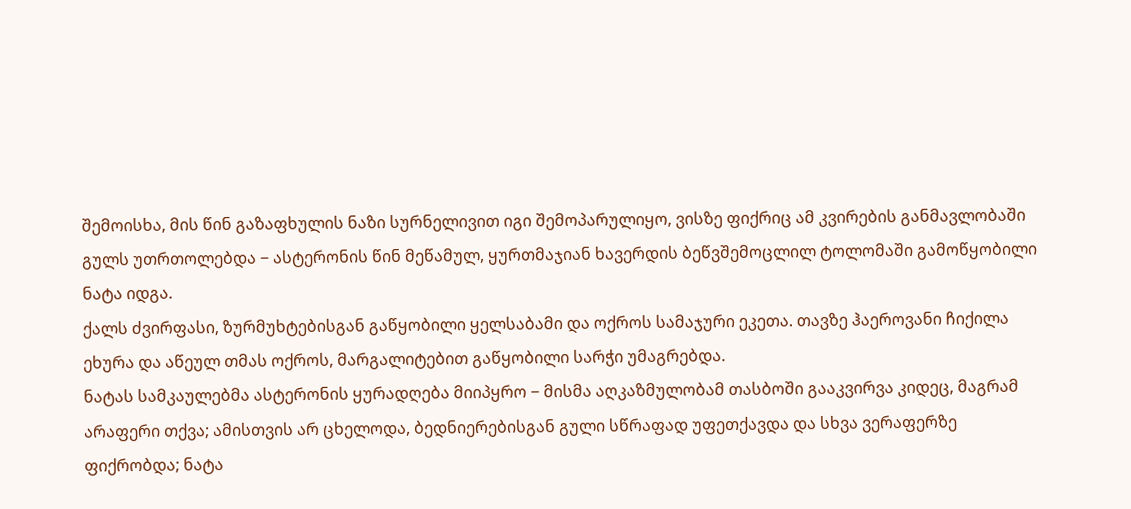შემოისხა, მის წინ გაზაფხულის ნაზი სურნელივით იგი შემოპარულიყო, ვისზე ფიქრიც ამ კვირების განმავლობაში გულს უთრთოლებდა − ასტერონის წინ მეწამულ, ყურთმაჯიან ხავერდის ბეწვშემოცლილ ტოლომაში გამოწყობილი ნატა იდგა.
ქალს ძვირფასი, ზურმუხტებისგან გაწყობილი ყელსაბამი და ოქროს სამაჯური ეკეთა. თავზე ჰაეროვანი ჩიქილა ეხურა და აწეულ თმას ოქროს, მარგალიტებით გაწყობილი სარჭი უმაგრებდა.
ნატას სამკაულებმა ასტერონის ყურადღება მიიპყრო − მისმა აღკაზმულობამ თასბოში გააკვირვა კიდეც, მაგრამ არაფერი თქვა; ამისთვის არ ცხელოდა, ბედნიერებისგან გული სწრაფად უფეთქავდა და სხვა ვერაფერზე ფიქრობდა; ნატა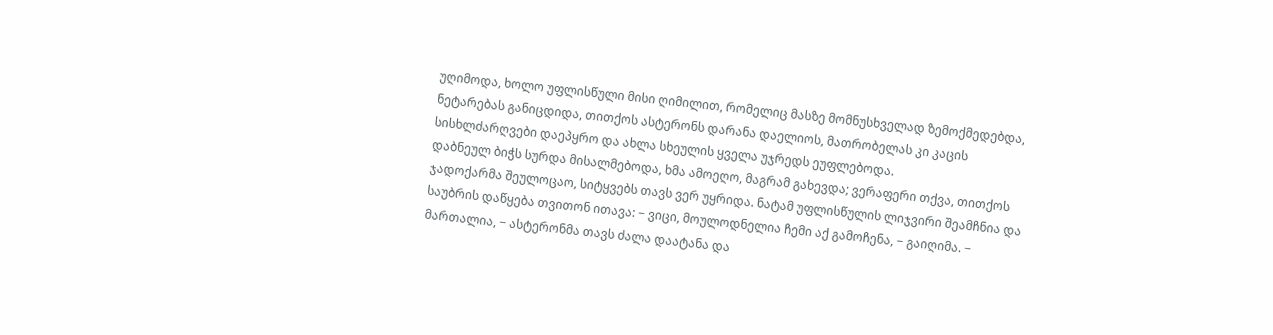უღიმოდა, ხოლო უფლისწული მისი ღიმილით, რომელიც მასზე მომნუსხველად ზემოქმედებდა, ნეტარებას განიცდიდა, თითქოს ასტერონს დარანა დაელიოს, მათრობელას კი კაცის სისხლძარღვები დაეპყრო და ახლა სხეულის ყველა უჯრედს ეუფლებოდა.
დაბნეულ ბიჭს სურდა მისალმებოდა, ხმა ამოეღო, მაგრამ გახევდა; ვერაფერი თქვა, თითქოს ჯადოქარმა შეულოცაო, სიტყვებს თავს ვერ უყრიდა. ნატამ უფლისწულის ლიჯვირი შეამჩნია და საუბრის დაწყება თვითონ ითავა: − ვიცი, მოულოდნელია ჩემი აქ გამოჩენა, − გაიღიმა. − მართალია, − ასტერონმა თავს ძალა დაატანა და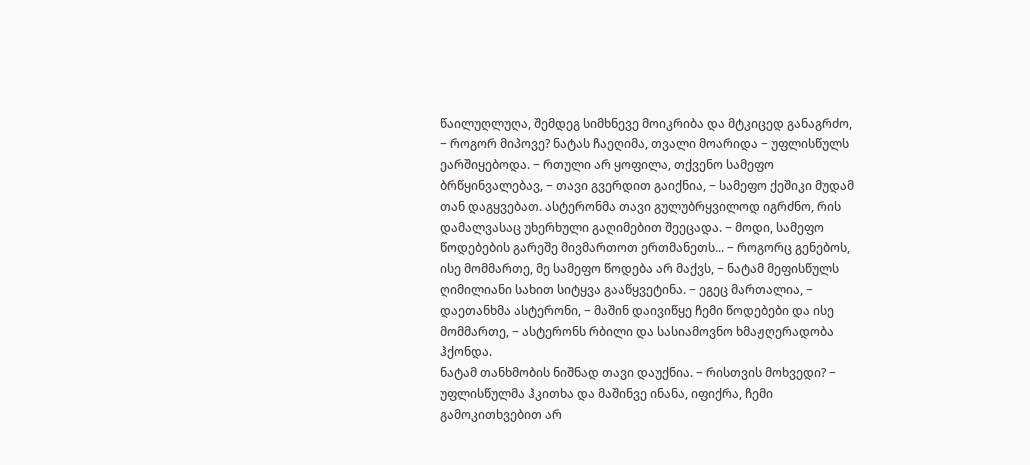წაილუღლუღა, შემდეგ სიმხნევე მოიკრიბა და მტკიცედ განაგრძო, − როგორ მიპოვე? ნატას ჩაეღიმა, თვალი მოარიდა − უფლისწულს ეარშიყებოდა. − რთული არ ყოფილა, თქვენო სამეფო ბრწყინვალებავ, − თავი გვერდით გაიქნია, − სამეფო ქეშიკი მუდამ თან დაგყვებათ. ასტერონმა თავი გულუბრყვილოდ იგრძნო, რის დამალვასაც უხერხული გაღიმებით შეეცადა. − მოდი, სამეფო წოდებების გარეშე მივმართოთ ერთმანეთს... − როგორც გენებოს, ისე მომმართე, მე სამეფო წოდება არ მაქვს, − ნატამ მეფისწულს ღიმილიანი სახით სიტყვა გააწყვეტინა. − ეგეც მართალია, − დაეთანხმა ასტერონი, − მაშინ დაივიწყე ჩემი წოდებები და ისე მომმართე, − ასტერონს რბილი და სასიამოვნო ხმაჟღერადობა ჰქონდა.
ნატამ თანხმობის ნიშნად თავი დაუქნია. − რისთვის მოხვედი? − უფლისწულმა ჰკითხა და მაშინვე ინანა, იფიქრა, ჩემი გამოკითხვებით არ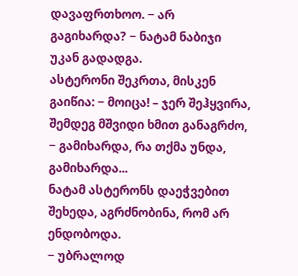დავაფრთხოო. − არ გაგიხარდა? − ნატამ ნაბიჯი უკან გადადგა.
ასტერონი შეკრთა, მისკენ გაიწია: − მოიცა! – ჯერ შეჰყვირა, შემდეგ მშვიდი ხმით განაგრძო, − გამიხარდა, რა თქმა უნდა, გამიხარდა...
ნატამ ასტერონს დაეჭვებით შეხედა, აგრძნობინა, რომ არ ენდობოდა.
− უბრალოდ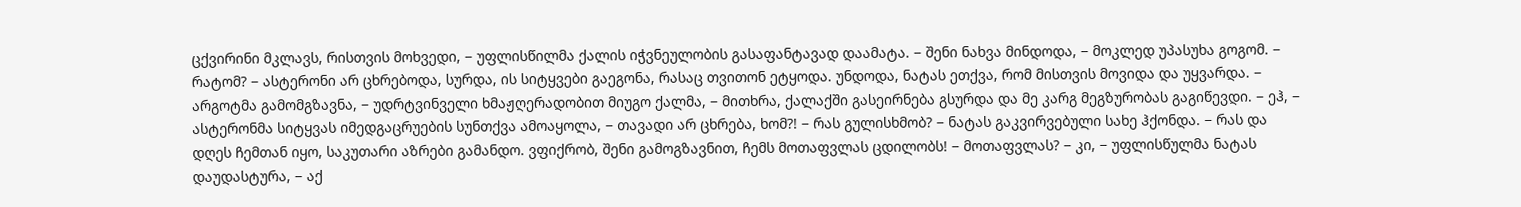ცქვირინი მკლავს, რისთვის მოხვედი, − უფლისწილმა ქალის იჭვნეულობის გასაფანტავად დაამატა. − შენი ნახვა მინდოდა, − მოკლედ უპასუხა გოგომ. − რატომ? − ასტერონი არ ცხრებოდა, სურდა, ის სიტყვები გაეგონა, რასაც თვითონ ეტყოდა. უნდოდა, ნატას ეთქვა, რომ მისთვის მოვიდა და უყვარდა. − არგოტმა გამომგზავნა, − უდრტვინველი ხმაჟღერადობით მიუგო ქალმა, − მითხრა, ქალაქში გასეირნება გსურდა და მე კარგ მეგზურობას გაგიწევდი. − ეჰ, − ასტერონმა სიტყვას იმედგაცრუების სუნთქვა ამოაყოლა, − თავადი არ ცხრება, ხომ?! − რას გულისხმობ? − ნატას გაკვირვებული სახე ჰქონდა. − რას და დღეს ჩემთან იყო, საკუთარი აზრები გამანდო. ვფიქრობ, შენი გამოგზავნით, ჩემს მოთაფვლას ცდილობს! − მოთაფვლას? − კი, − უფლისწულმა ნატას დაუდასტურა, − აქ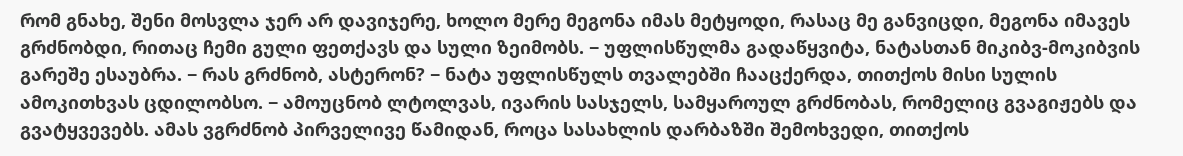რომ გნახე, შენი მოსვლა ჯერ არ დავიჯერე, ხოლო მერე მეგონა იმას მეტყოდი, რასაც მე განვიცდი, მეგონა იმავეს გრძნობდი, რითაც ჩემი გული ფეთქავს და სული ზეიმობს. − უფლისწულმა გადაწყვიტა, ნატასთან მიკიბვ-მოკიბვის გარეშე ესაუბრა. − რას გრძნობ, ასტერონ? − ნატა უფლისწულს თვალებში ჩააცქერდა, თითქოს მისი სულის ამოკითხვას ცდილობსო. − ამოუცნობ ლტოლვას, ივარის სასჯელს, სამყაროულ გრძნობას, რომელიც გვაგიჟებს და გვატყვევებს. ამას ვგრძნობ პირველივე წამიდან, როცა სასახლის დარბაზში შემოხვედი, თითქოს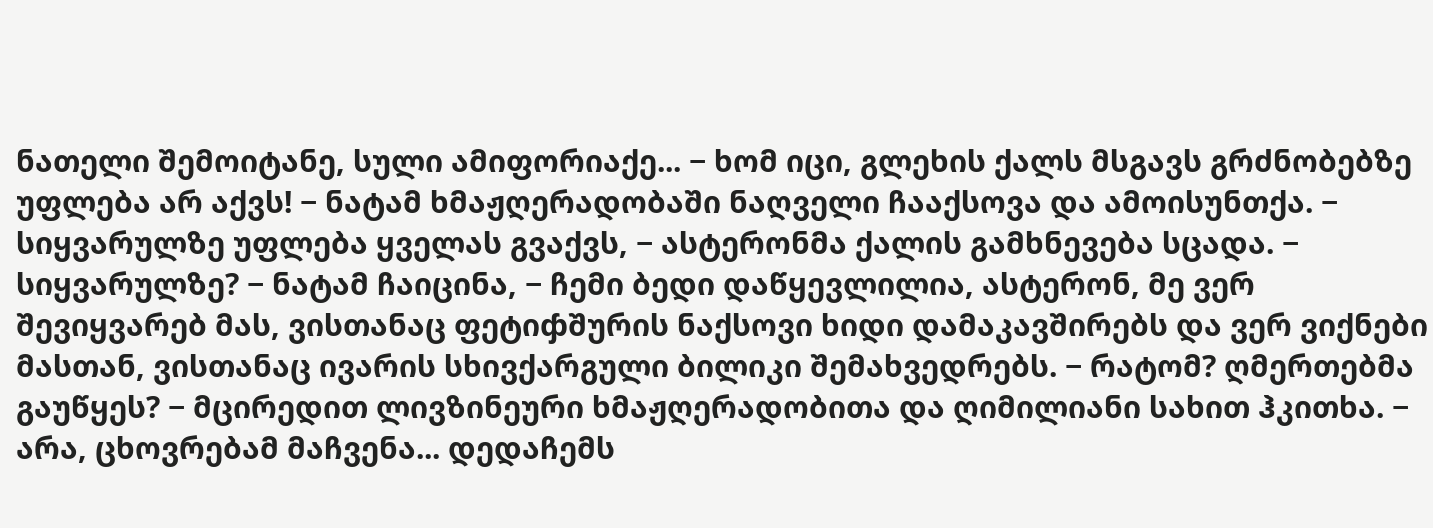ნათელი შემოიტანე, სული ამიფორიაქე... − ხომ იცი, გლეხის ქალს მსგავს გრძნობებზე უფლება არ აქვს! − ნატამ ხმაჟღერადობაში ნაღველი ჩააქსოვა და ამოისუნთქა. − სიყვარულზე უფლება ყველას გვაქვს, − ასტერონმა ქალის გამხნევება სცადა. − სიყვარულზე? − ნატამ ჩაიცინა, − ჩემი ბედი დაწყევლილია, ასტერონ, მე ვერ შევიყვარებ მას, ვისთანაც ფეტიჶშურის ნაქსოვი ხიდი დამაკავშირებს და ვერ ვიქნები მასთან, ვისთანაც ივარის სხივქარგული ბილიკი შემახვედრებს. − რატომ? ღმერთებმა გაუწყეს? − მცირედით ლივზინეური ხმაჟღერადობითა და ღიმილიანი სახით ჰკითხა. − არა, ცხოვრებამ მაჩვენა... დედაჩემს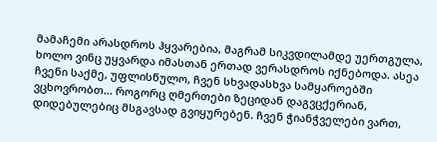მამაჩემი არასდროს ჰყვარებია, მაგრამ სიკვდილამდე უერთგულა, ხოლო ვინც უყვარდა იმასთან ერთად ვერასდროს იქნებოდა. ასეა ჩვენი საქმე, უფლისწულო, ჩვენ სხვადასხვა სამყაროებში ვცხოვრობთ... როგორც ღმერთები ზეციდან დაგვცქერიან, დიდებულებიც მსგავსად გვიყურებენ. ჩვენ ჭიანჭველები ვართ,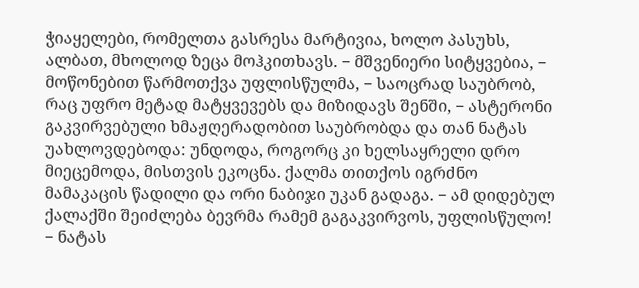ჭიაყელები, რომელთა გასრესა მარტივია, ხოლო პასუხს, ალბათ, მხოლოდ ზეცა მოჰკითხავს. − მშვენიერი სიტყვებია, − მოწონებით წარმოთქვა უფლისწულმა, − საოცრად საუბრობ, რაც უფრო მეტად მატყვევებს და მიზიდავს შენში, − ასტერონი გაკვირვებული ხმაჟღერადობით საუბრობდა და თან ნატას უახლოვდებოდა: უნდოდა, როგორც კი ხელსაყრელი დრო მიეცემოდა, მისთვის ეკოცნა. ქალმა თითქოს იგრძნო მამაკაცის წადილი და ორი ნაბიჯი უკან გადაგა. − ამ დიდებულ ქალაქში შეიძლება ბევრმა რამემ გაგაკვირვოს, უფლისწულო! − ნატას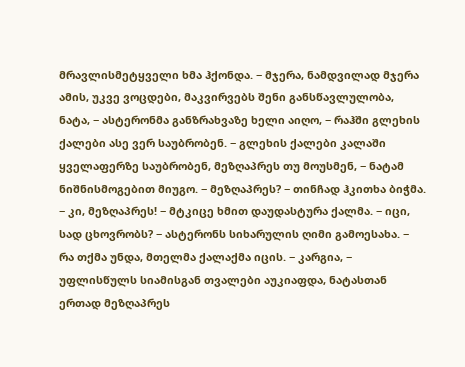მრავლისმეტყველი ხმა ჰქონდა. − მჯერა, ნამდვილად მჯერა ამის, უკვე ვოცდები, მაკვირვებს შენი განსწავლულობა, ნატა, − ასტერონმა განზრახვაზე ხელი აიღო, − რაჰში გლეხის ქალები ასე ვერ საუბრობენ. − გლეხის ქალები კალაში ყველაფერზე საუბრობენ, მეზღაპრეს თუ მოუსმენ, − ნატამ ნიშნისმოგებით მიუგო. − მეზღაპრეს? − თინჩად ჰკითხა ბიჭმა. − კი, მეზღაპრეს! − მტკიცე ხმით დაუდასტურა ქალმა. − იცი, სად ცხოვრობს? − ასტერონს სიხარულის ღიმი გამოესახა. − რა თქმა უნდა, მთელმა ქალაქმა იცის. − კარგია, − უფლისწულს სიამისგან თვალები აუკიაფდა, ნატასთან ერთად მეზღაპრეს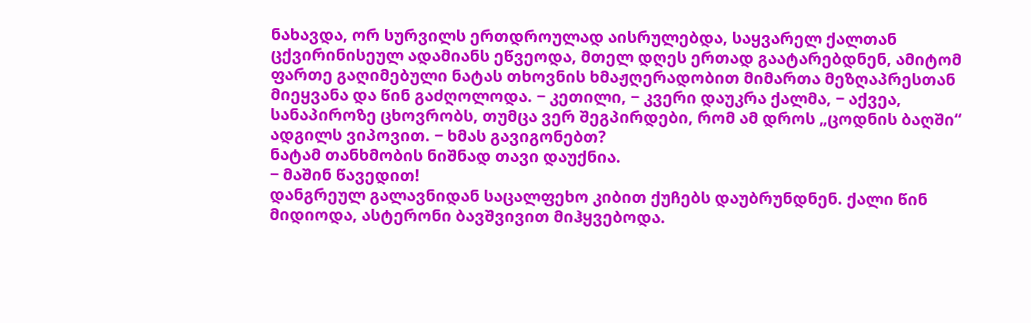ნახავდა, ორ სურვილს ერთდროულად აისრულებდა, საყვარელ ქალთან ცქვირინისეულ ადამიანს ეწვეოდა, მთელ დღეს ერთად გაატარებდნენ, ამიტომ ფართე გაღიმებული ნატას თხოვნის ხმაჟღერადობით მიმართა მეზღაპრესთან მიეყვანა და წინ გაძღოლოდა. − კეთილი, − კვერი დაუკრა ქალმა, − აქვეა, სანაპიროზე ცხოვრობს, თუმცა ვერ შეგპირდები, რომ ამ დროს „ცოდნის ბაღში“ ადგილს ვიპოვით. − ხმას გავიგონებთ?
ნატამ თანხმობის ნიშნად თავი დაუქნია.
− მაშინ წავედით!
დანგრეულ გალავნიდან საცალფეხო კიბით ქუჩებს დაუბრუნდნენ. ქალი წინ მიდიოდა, ასტერონი ბავშვივით მიჰყვებოდა.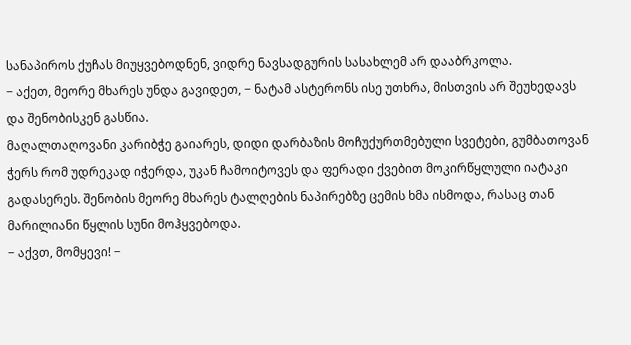სანაპიროს ქუჩას მიუყვებოდნენ, ვიდრე ნავსადგურის სასახლემ არ დააბრკოლა.
− აქეთ, მეორე მხარეს უნდა გავიდეთ, − ნატამ ასტერონს ისე უთხრა, მისთვის არ შეუხედავს და შენობისკენ გასწია.
მაღალთაღოვანი კარიბჭე გაიარეს, დიდი დარბაზის მოჩუქურთმებული სვეტები, გუმბათოვან ჭერს რომ უდრეკად იჭერდა, უკან ჩამოიტოვეს და ფერადი ქვებით მოკირწყლული იატაკი გადასერეს. შენობის მეორე მხარეს ტალღების ნაპირებზე ცემის ხმა ისმოდა, რასაც თან მარილიანი წყლის სუნი მოჰყვებოდა.
− აქვთ, მომყევი! −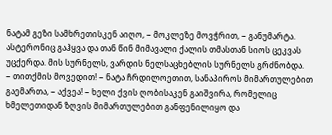ნატამ გეზი სამხრეთისკენ აიღო, − მოკლეზე მოვჭრით, − განუმარტა.
ასტერონიც გაჰყვა და თან წინ მიმავალი ქალის თმასთან სიოს ცეკვას უცქერდა. მის სურნელს, ვარდის ნელსაცხებლის სურნელს გრძნობდა.
− თითქმის მოვედით! − ნატა ჩრდილოეთით, სანაპიროს მიმართულებით გაემართა, − აქვეა! − ხელი ქვის ღობისაკენ გაიშვირა, რომელიც ხმელეთიდან ზღვის მიმართულებით განფენილიყო და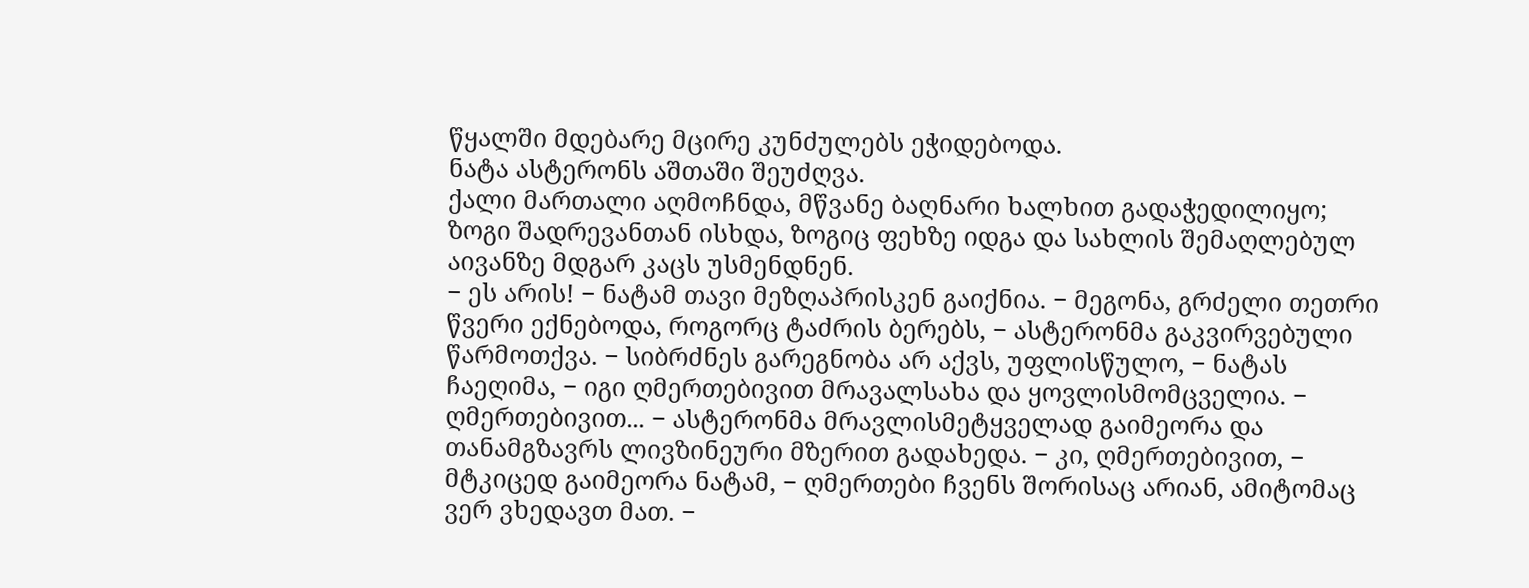წყალში მდებარე მცირე კუნძულებს ეჭიდებოდა.
ნატა ასტერონს აშთაში შეუძღვა.
ქალი მართალი აღმოჩნდა, მწვანე ბაღნარი ხალხით გადაჭედილიყო; ზოგი შადრევანთან ისხდა, ზოგიც ფეხზე იდგა და სახლის შემაღლებულ აივანზე მდგარ კაცს უსმენდნენ.
− ეს არის! − ნატამ თავი მეზღაპრისკენ გაიქნია. − მეგონა, გრძელი თეთრი წვერი ექნებოდა, როგორც ტაძრის ბერებს, − ასტერონმა გაკვირვებული წარმოთქვა. − სიბრძნეს გარეგნობა არ აქვს, უფლისწულო, − ნატას ჩაეღიმა, − იგი ღმერთებივით მრავალსახა და ყოვლისმომცველია. − ღმერთებივით... − ასტერონმა მრავლისმეტყველად გაიმეორა და თანამგზავრს ლივზინეური მზერით გადახედა. − კი, ღმერთებივით, − მტკიცედ გაიმეორა ნატამ, − ღმერთები ჩვენს შორისაც არიან, ამიტომაც ვერ ვხედავთ მათ. −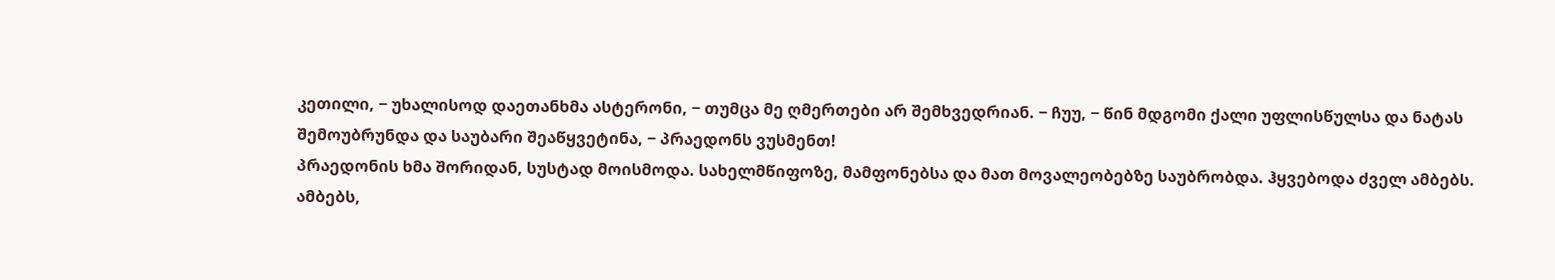კეთილი, − უხალისოდ დაეთანხმა ასტერონი, − თუმცა მე ღმერთები არ შემხვედრიან. − ჩუუ, − წინ მდგომი ქალი უფლისწულსა და ნატას შემოუბრუნდა და საუბარი შეაწყვეტინა, − პრაედონს ვუსმენთ!
პრაედონის ხმა შორიდან, სუსტად მოისმოდა. სახელმწიფოზე, მამფონებსა და მათ მოვალეობებზე საუბრობდა. ჰყვებოდა ძველ ამბებს. ამბებს,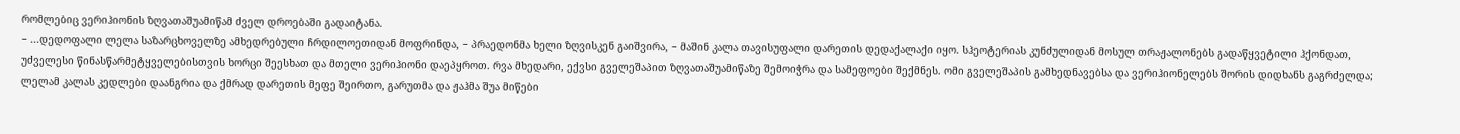რომლებიც ვერიჰიონის ზღვათაშუამიწამ ძველ დროებაში გადაიტანა.
− ...დედოფალი ლელა საზარცხოველზე ამხედრებული ჩრდილოეთიდან მოფრინდა, − პრაედონმა ხელი ზღვისკენ გაიშვირა, − მაშინ კალა თავისუფალი დარეთის დედაქალაქი იყო. სჰეოტერიას კუნძულიდან მოსულ თრაჟალონებს გადაწყვეტილი ჰქონდათ, უძველესი წინასწარმეტყველებისთვის ხორცი შეესხათ და მთელი ვერიჰიონი დაეპყროთ. რვა მხედარი, ექვსი გველეშაპით ზღვათაშუამიწაზე შემოიჭრა და სამეფოები შექმნეს. ომი გველეშაპის გამხედნავებსა და ვერიჰიონელებს შორის დიდხანს გაგრძელდა; ლელამ კალას კედლები დაანგრია და ქმრად დარეთის მეფე შეირთო, გარუთმა და ჟაჰმა შუა მიწები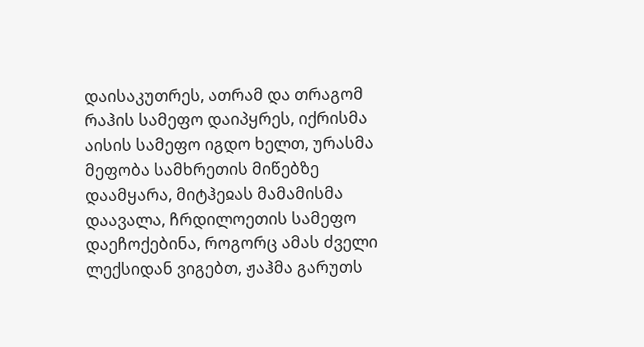დაისაკუთრეს, ათრამ და თრაგომ რაჰის სამეფო დაიპყრეს, იქრისმა აისის სამეფო იგდო ხელთ, ურასმა მეფობა სამხრეთის მიწებზე დაამყარა, მიტჰეჲას მამამისმა დაავალა, ჩრდილოეთის სამეფო დაეჩოქებინა, როგორც ამას ძველი ლექსიდან ვიგებთ, ჟაჰმა გარუთს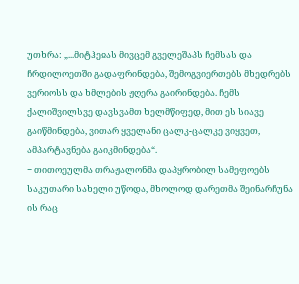უთხრა: „...მიტჰეჲას მივცემ გველეშაპს ჩემსას და ჩრდილოეთში გადაფრინდება, შემოგვიერთებს მხედრებს ვერიოსს და ხმლების ჟღერა გაირინდება. ჩემს ქალიშვილსვე დავსვამთ ხელმწიფედ, მით ეს სიავე გაიწმინდება, ვითარ ყველანი ცალკ-ცალკე ვიყვეთ, ამპარტავნება გაიკმინდება“.
− თითოეულმა თრაჟალონმა დაპყრობილ სამეფოებს საკუთარი სახელი უწოდა, მხოლოდ დარეთმა შეინარჩუნა ის რაც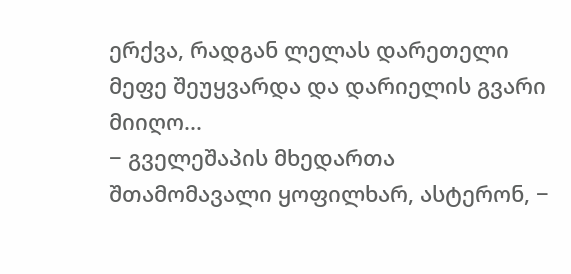ერქვა, რადგან ლელას დარეთელი მეფე შეუყვარდა და დარიელის გვარი მიიღო...
− გველეშაპის მხედართა შთამომავალი ყოფილხარ, ასტერონ, −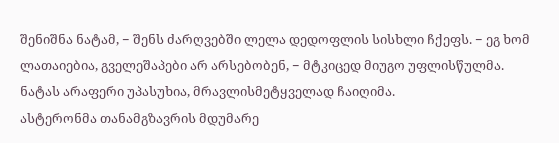შენიშნა ნატამ, − შენს ძარღვებში ლელა დედოფლის სისხლი ჩქეფს. − ეგ ხომ ლათაიებია, გველეშაპები არ არსებობენ, − მტკიცედ მიუგო უფლისწულმა.
ნატას არაფერი უპასუხია, მრავლისმეტყველად ჩაიღიმა.
ასტერონმა თანამგზავრის მდუმარე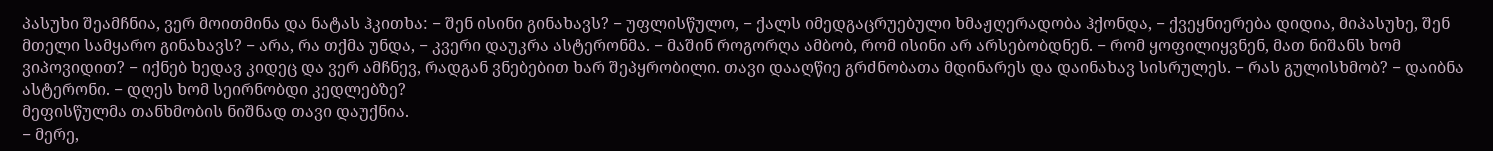პასუხი შეამჩნია, ვერ მოითმინა და ნატას ჰკითხა: − შენ ისინი გინახავს? − უფლისწულო, − ქალს იმედგაცრუებული ხმაჟღერადობა ჰქონდა, − ქვეყნიერება დიდია, მიპასუხე, შენ მთელი სამყარო გინახავს? − არა, რა თქმა უნდა, − კვერი დაუკრა ასტერონმა. − მაშინ როგორღა ამბობ, რომ ისინი არ არსებობდნენ. − რომ ყოფილიყვნენ, მათ ნიშანს ხომ ვიპოვიდით? − იქნებ ხედავ კიდეც და ვერ ამჩნევ, რადგან ვნებებით ხარ შეპყრობილი. თავი დააღწიე გრძნობათა მდინარეს და დაინახავ სისრულეს. − რას გულისხმობ? − დაიბნა ასტერონი. − დღეს ხომ სეირნობდი კედლებზე?
მეფისწულმა თანხმობის ნიშნად თავი დაუქნია.
− მერე,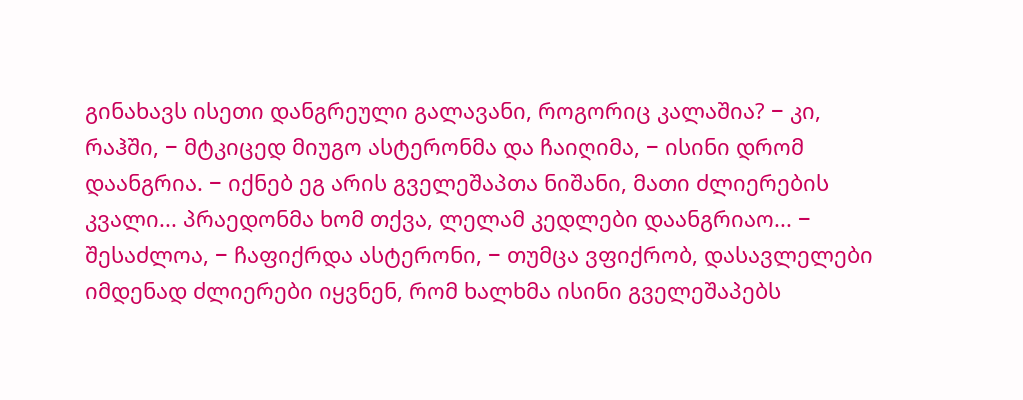გინახავს ისეთი დანგრეული გალავანი, როგორიც კალაშია? − კი, რაჰში, − მტკიცედ მიუგო ასტერონმა და ჩაიღიმა, − ისინი დრომ დაანგრია. − იქნებ ეგ არის გველეშაპთა ნიშანი, მათი ძლიერების კვალი... პრაედონმა ხომ თქვა, ლელამ კედლები დაანგრიაო... − შესაძლოა, − ჩაფიქრდა ასტერონი, − თუმცა ვფიქრობ, დასავლელები იმდენად ძლიერები იყვნენ, რომ ხალხმა ისინი გველეშაპებს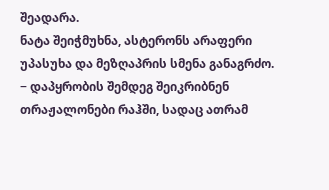შეადარა.
ნატა შეიჭმუხნა, ასტერონს არაფერი უპასუხა და მეზღაპრის სმენა განაგრძო.
− დაპყრობის შემდეგ შეიკრიბნენ თრაჟალონები რაჰში, სადაც ათრამ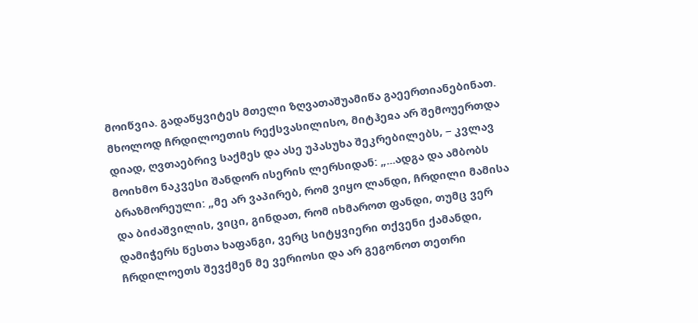მოიწვია. გადაწყვიტეს მთელი ზღვათაშუამიწა გაეერთიანებინათ. მხოლოდ ჩრდილოეთის რექსვასილისო, მიტჰეჲა არ შემოუერთდა დიად, ღვთაებრივ საქმეს და ასე უპასუხა შეკრებილებს, − კვლავ მოიხმო ნაკვესი შანდორ ისერის ლერსიდან: „...ადგა და ამბობს ბრაზმორეული: „მე არ ვაპირებ, რომ ვიყო ლანდი, ჩრდილი მამისა და ბიძაშვილის, ვიცი, გინდათ, რომ იხმაროთ ფანდი, თუმც ვერ დამიჭერს წესთა ხაფანგი, ვერც სიტყვიერი თქვენი ქამანდი, ჩრდილოეთს შევქმენ მე ვერიოსი და არ გეგონოთ თეთრი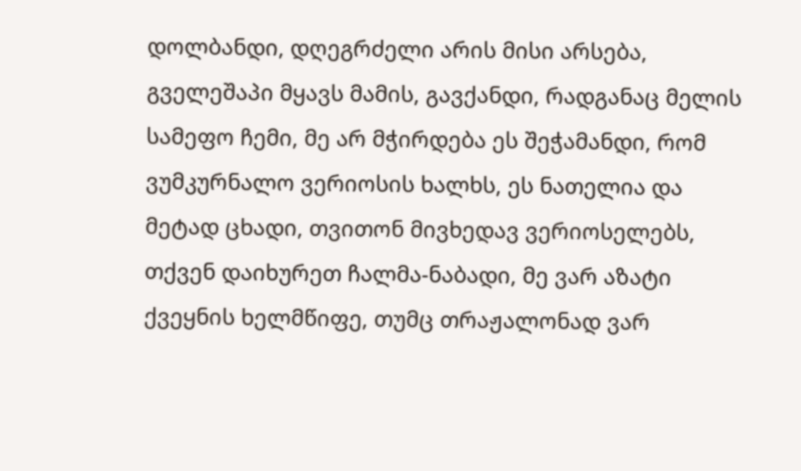დოლბანდი, დღეგრძელი არის მისი არსება, გველეშაპი მყავს მამის, გავქანდი, რადგანაც მელის სამეფო ჩემი, მე არ მჭირდება ეს შეჭამანდი, რომ ვუმკურნალო ვერიოსის ხალხს, ეს ნათელია და მეტად ცხადი, თვითონ მივხედავ ვერიოსელებს, თქვენ დაიხურეთ ჩალმა-ნაბადი, მე ვარ აზატი ქვეყნის ხელმწიფე, თუმც თრაჟალონად ვარ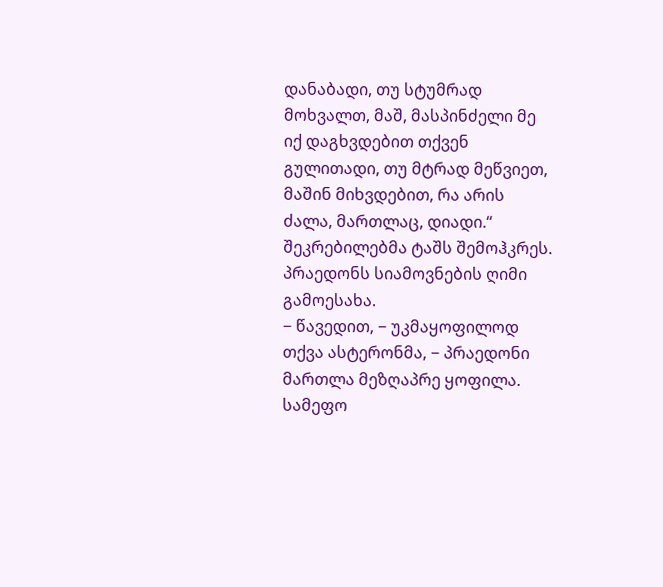დანაბადი, თუ სტუმრად მოხვალთ, მაშ, მასპინძელი მე იქ დაგხვდებით თქვენ გულითადი, თუ მტრად მეწვიეთ, მაშინ მიხვდებით, რა არის ძალა, მართლაც, დიადი.“
შეკრებილებმა ტაშს შემოჰკრეს. პრაედონს სიამოვნების ღიმი გამოესახა.
− წავედით, − უკმაყოფილოდ თქვა ასტერონმა, − პრაედონი მართლა მეზღაპრე ყოფილა. სამეფო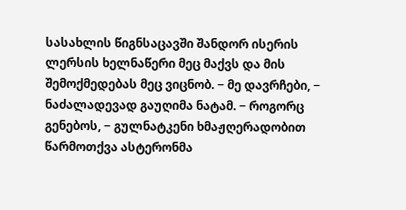სასახლის წიგნსაცავში შანდორ ისერის ლერსის ხელნაწერი მეც მაქვს და მის შემოქმედებას მეც ვიცნობ. − მე დავრჩები, − ნაძალადევად გაუღიმა ნატამ. − როგორც გენებოს, − გულნატკენი ხმაჟღერადობით წარმოთქვა ასტერონმა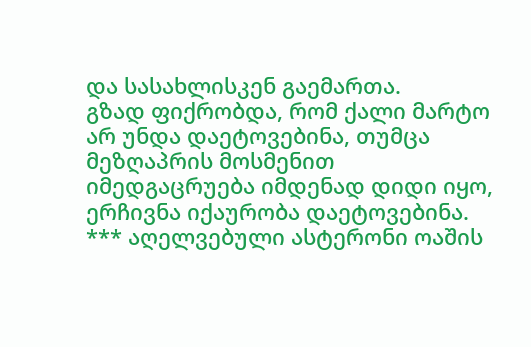და სასახლისკენ გაემართა.
გზად ფიქრობდა, რომ ქალი მარტო არ უნდა დაეტოვებინა, თუმცა მეზღაპრის მოსმენით იმედგაცრუება იმდენად დიდი იყო, ერჩივნა იქაურობა დაეტოვებინა.
*** აღელვებული ასტერონი ოაშის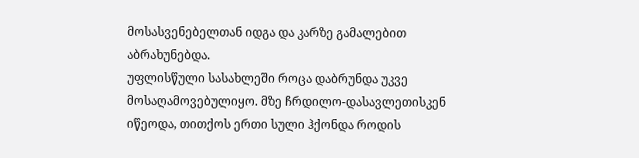მოსასვენებელთან იდგა და კარზე გამალებით აბრახუნებდა.
უფლისწული სასახლეში როცა დაბრუნდა უკვე მოსაღამოვებულიყო. მზე ჩრდილო-დასავლეთისკენ იწეოდა, თითქოს ერთი სული ჰქონდა როდის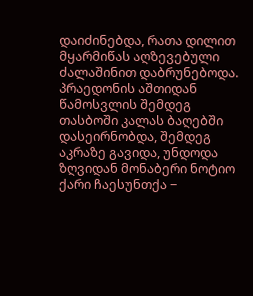დაიძინებდა, რათა დილით მყარმიწას აღზევებული ძალაშინით დაბრუნებოდა.
პრაედონის აშთიდან წამოსვლის შემდეგ თასბოში კალას ბაღებში დასეირნობდა, შემდეგ აკრაზე გავიდა, უნდოდა ზღვიდან მონაბერი ნოტიო ქარი ჩაესუნთქა −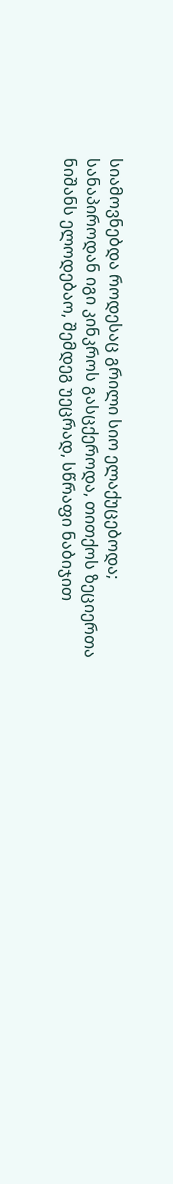სიამოვნებდა როდესაც გრილი სიო ელაქუცებოდა; სანაპიროდან იგი კინკროს გასცქეროდა, თითქოს ზეციერთა ნიშანს ელოდებაო, შემდეგ უეცრად, სწრაფი ნაბიჯით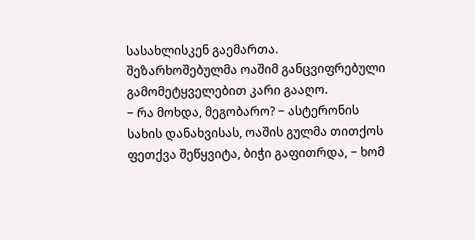სასახლისკენ გაემართა.
შეზარხოშებულმა ოაშიმ განცვიფრებული გამომეტყველებით კარი გააღო.
− რა მოხდა, მეგობარო? − ასტერონის სახის დანახვისას, ოაშის გულმა თითქოს ფეთქვა შეწყვიტა, ბიჭი გაფითრდა, − ხომ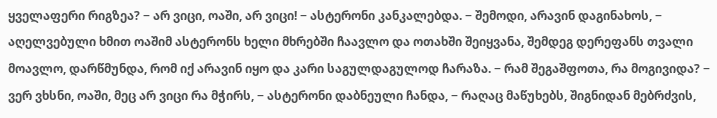ყველაფერი რიგზეა? − არ ვიცი, ოაში, არ ვიცი! − ასტერონი კანკალებდა. − შემოდი, არავინ დაგინახოს, − აღელვებული ხმით ოაშიმ ასტერონს ხელი მხრებში ჩაავლო და ოთახში შეიყვანა, შემდეგ დერეფანს თვალი მოავლო, დარწმუნდა, რომ იქ არავინ იყო და კარი საგულდაგულოდ ჩარაზა. − რამ შეგაშფოთა, რა მოგივიდა? − ვერ ვხსნი, ოაში, მეც არ ვიცი რა მჭირს, − ასტერონი დაბნეული ჩანდა, − რაღაც მაწუხებს, შიგნიდან მებრძვის,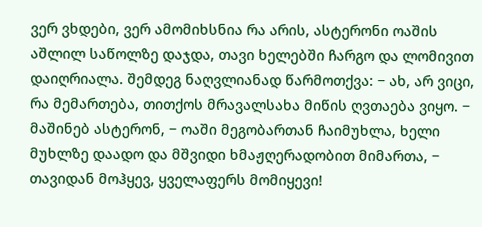ვერ ვხდები, ვერ ამომიხსნია რა არის, ასტერონი ოაშის აშლილ საწოლზე დაჯდა, თავი ხელებში ჩარგო და ლომივით დაიღრიალა. შემდეგ ნაღვლიანად წარმოთქვა: − ახ, არ ვიცი, რა მემართება, თითქოს მრავალსახა მიწის ღვთაება ვიყო. − მაშინებ ასტერონ, − ოაში მეგობართან ჩაიმუხლა, ხელი მუხლზე დაადო და მშვიდი ხმაჟღერადობით მიმართა, − თავიდან მოჰყევ, ყველაფერს მომიყევი!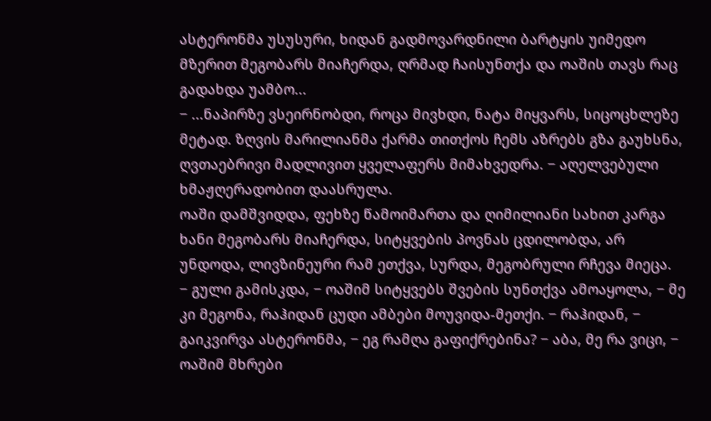ასტერონმა უსუსური, ხიდან გადმოვარდნილი ბარტყის უიმედო მზერით მეგობარს მიაჩერდა, ღრმად ჩაისუნთქა და ოაშის თავს რაც გადახდა უამბო...
− ...ნაპირზე ვსეირნობდი, როცა მივხდი, ნატა მიყვარს, სიცოცხლეზე მეტად. ზღვის მარილიანმა ქარმა თითქოს ჩემს აზრებს გზა გაუხსნა, ღვთაებრივი მადლივით ყველაფერს მიმახვედრა. − აღელვებული ხმაჟღერადობით დაასრულა.
ოაში დამშვიდდა, ფეხზე წამოიმართა და ღიმილიანი სახით კარგა ხანი მეგობარს მიაჩერდა, სიტყვების პოვნას ცდილობდა, არ უნდოდა, ლივზინეური რამ ეთქვა, სურდა, მეგობრული რჩევა მიეცა.
− გული გამისკდა, − ოაშიმ სიტყვებს შვების სუნთქვა ამოაყოლა, − მე კი მეგონა, რაჰიდან ცუდი ამბები მოუვიდა-მეთქი. − რაჰიდან, − გაიკვირვა ასტერონმა, − ეგ რამღა გაფიქრებინა? − აბა, მე რა ვიცი, − ოაშიმ მხრები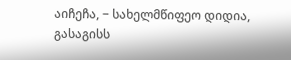აიჩეჩა, − სახელმწიფეო დიდია, გასაგისს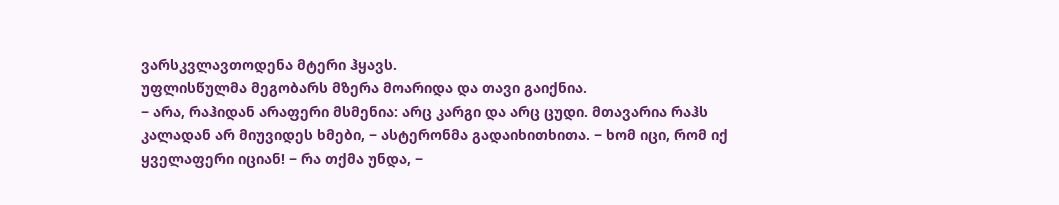ვარსკვლავთოდენა მტერი ჰყავს.
უფლისწულმა მეგობარს მზერა მოარიდა და თავი გაიქნია.
− არა, რაჰიდან არაფერი მსმენია: არც კარგი და არც ცუდი. მთავარია რაჰს კალადან არ მიუვიდეს ხმები, − ასტერონმა გადაიხითხითა. − ხომ იცი, რომ იქ ყველაფერი იციან! − რა თქმა უნდა, −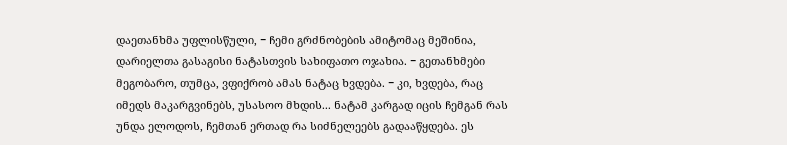დაეთანხმა უფლისწული, − ჩემი გრძნობების ამიტომაც მეშინია, დარიელთა გასაგისი ნატასთვის სახიფათო ოჯახია. − გეთანხმები მეგობარო, თუმცა, ვფიქრობ ამას ნატაც ხვდება. − კი, ხვდება, რაც იმედს მაკარგვინებს, უსასოო მხდის... ნატამ კარგად იცის ჩემგან რას უნდა ელოდოს, ჩემთან ერთად რა სიძნელეებს გადააწყდება. ეს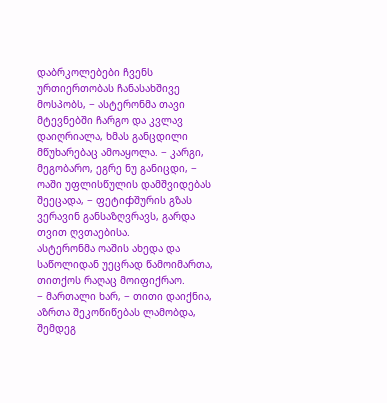დაბრკოლებები ჩვენს ურთიერთობას ჩანასახშივე მოსპობს, − ასტერონმა თავი მტევნებში ჩარგო და კვლავ დაიღრიალა, ხმას განცდილი მწუხარებაც ამოაყოლა. − კარგი, მეგობარო, ეგრე ნუ განიცდი, − ოაში უფლისწულის დამშვიდებას შეეცადა, − ფეტიჶშურის გზას ვერავინ განსაზღვრავს, გარდა თვით ღვთაებისა.
ასტერონმა ოაშის ახედა და საწოლიდან უეცრად წამოიმართა, თითქოს რაღაც მოიფიქრაო.
− მართალი ხარ, − თითი დაიქნია, აზრთა შეკოწიწებას ლამობდა, შემდეგ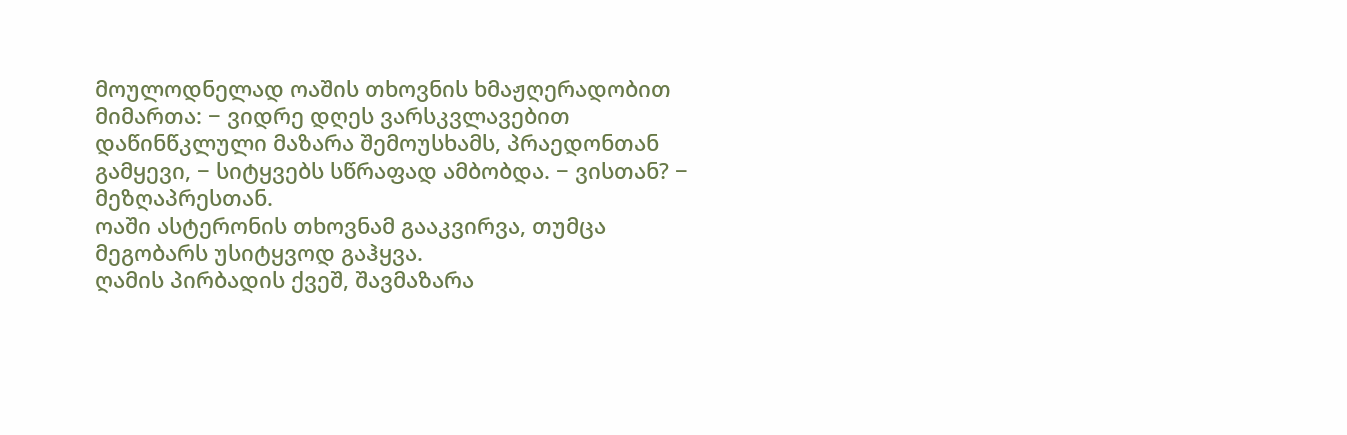მოულოდნელად ოაშის თხოვნის ხმაჟღერადობით მიმართა: − ვიდრე დღეს ვარსკვლავებით დაწინწკლული მაზარა შემოუსხამს, პრაედონთან გამყევი, − სიტყვებს სწრაფად ამბობდა. − ვისთან? − მეზღაპრესთან.
ოაში ასტერონის თხოვნამ გააკვირვა, თუმცა მეგობარს უსიტყვოდ გაჰყვა.
ღამის პირბადის ქვეშ, შავმაზარა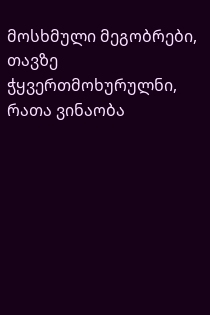მოსხმული მეგობრები, თავზე ჭყვერთმოხურულნი, რათა ვინაობა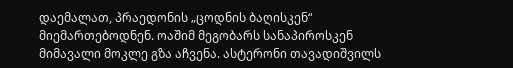დაემალათ, პრაედონის „ცოდნის ბაღისკენ“ მიემართებოდნენ. ოაშიმ მეგობარს სანაპიროსკენ მიმავალი მოკლე გზა აჩვენა. ასტერონი თავადიშვილს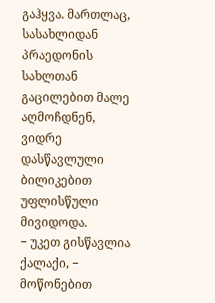გაჰყვა. მართლაც, სასახლიდან პრაედონის სახლთან გაცილებით მალე აღმოჩდნენ, ვიდრე დასწავლული ბილიკებით უფლისწული მივიდოდა.
− უკეთ გისწავლია ქალაქი, − მოწონებით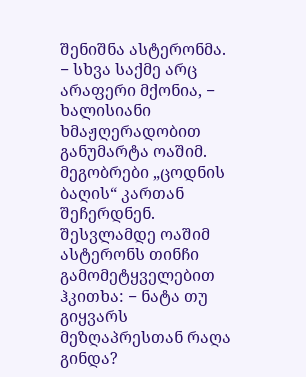შენიშნა ასტერონმა. − სხვა საქმე არც არაფერი მქონია, − ხალისიანი ხმაჟღერადობით განუმარტა ოაშიმ.
მეგობრები „ცოდნის ბაღის“ კართან შეჩერდნენ. შესვლამდე ოაშიმ ასტერონს თინჩი გამომეტყველებით ჰკითხა: − ნატა თუ გიყვარს მეზღაპრესთან რაღა გინდა?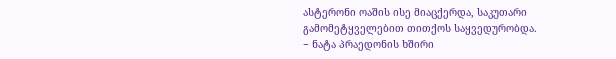ასტერონი ოაშის ისე მიაცქერდა, საკუთარი გამომეტყველებით თითქოს საყვედურობდა.
− ნატა პრაედონის ხშირი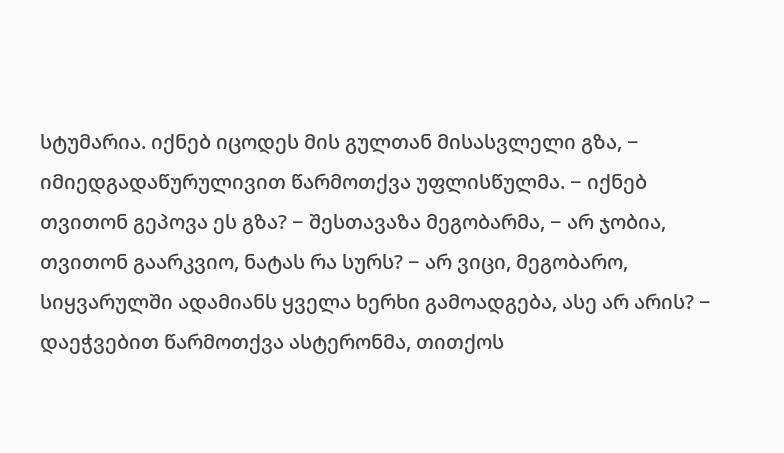სტუმარია. იქნებ იცოდეს მის გულთან მისასვლელი გზა, − იმიედგადაწურულივით წარმოთქვა უფლისწულმა. − იქნებ თვითონ გეპოვა ეს გზა? − შესთავაზა მეგობარმა, − არ ჯობია, თვითონ გაარკვიო, ნატას რა სურს? − არ ვიცი, მეგობარო, სიყვარულში ადამიანს ყველა ხერხი გამოადგება, ასე არ არის? − დაეჭვებით წარმოთქვა ასტერონმა, თითქოს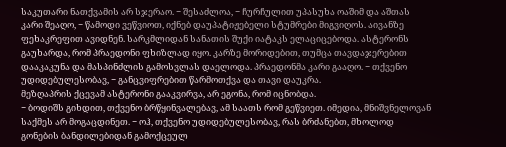საკუთარი ნათქვამის არ სჯერაო. − შესაძლოა, − ჩურჩულით უპასუხა ოაშიმ და აშთას კარი შეაღო, − წამოდი ვეწვიოთ, იქნებ დაუპატიჟებელი სტუმრები მიგვიღოს. აივანზე ფეხაკრეფით ავიდნენ. სარკმლიდან სანათის შუქი იატაკს ელაციცებოდა. ასტერონს გაუხარდა, რომ პრაედონი ფხიზლად იყო. კარზე მორიდებით, თუმცა თავდაჯერებით დააკაკუნა და მასპინძლის გამოსვლას დაელოდა. პრაედონმა კარი გააღო. − თქვენო უდიდებულესობავ, − განცვიფრებით წარმოთქვა და თავი დაუკრა.
მეზღაპრის ქცევამ ასტერონი გააკვირვა, არ ეგონა, რომ იცნობდა.
− ბოდიშს გიხდით, თქვენო ბრწყინვალებავ, ამ საათს რომ გეწვიეთ. იმედია, მნიშვნელოვან საქმეს არ მოგაცდინეთ. − ოჰ, თქვენო უდიდებულესობავ, რას ბრძანებთ, მხოლოდ გონების ბანდილებიდან გამოქცეულ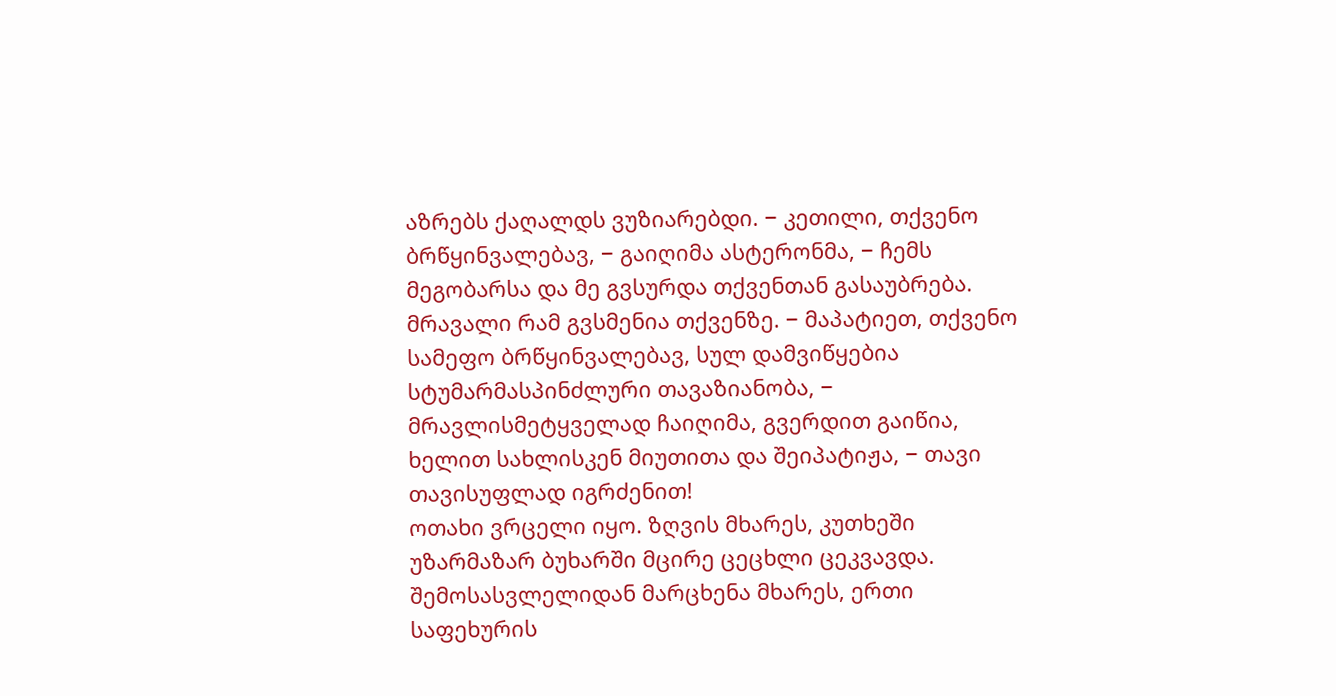აზრებს ქაღალდს ვუზიარებდი. − კეთილი, თქვენო ბრწყინვალებავ, − გაიღიმა ასტერონმა, − ჩემს მეგობარსა და მე გვსურდა თქვენთან გასაუბრება. მრავალი რამ გვსმენია თქვენზე. − მაპატიეთ, თქვენო სამეფო ბრწყინვალებავ, სულ დამვიწყებია სტუმარმასპინძლური თავაზიანობა, − მრავლისმეტყველად ჩაიღიმა, გვერდით გაიწია, ხელით სახლისკენ მიუთითა და შეიპატიჟა, − თავი თავისუფლად იგრძენით!
ოთახი ვრცელი იყო. ზღვის მხარეს, კუთხეში უზარმაზარ ბუხარში მცირე ცეცხლი ცეკვავდა. შემოსასვლელიდან მარცხენა მხარეს, ერთი საფეხურის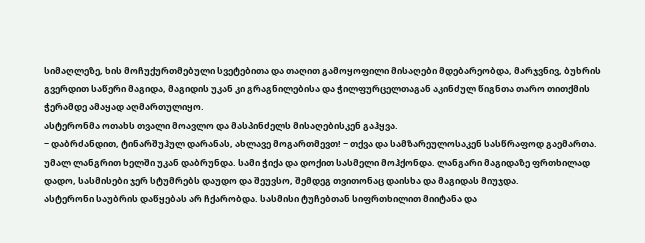სიმაღლეზე, ხის მოჩუქურთმებული სვეტებითა და თაღით გამოყოფილი მისაღები მდებარეობდა, მარჯვნივ, ბუხრის გვერდით საწერი მაგიდა, მაგიდის უკან კი გრაგნილებისა და ჭილფურცელთაგან აკინძულ წიგნთა თარო თითქმის ჭერამდე ამაყად აღმართულიყო.
ასტერონმა ოთახს თვალი მოავლო და მასპინძელს მისაღებისკენ გაჰყვა.
− დაბრძანდით, ტინარშუჰულ დარანას, ახლავე მოგართმევთ! − თქვა და სამზარეულოსაკენ სასწრაფოდ გაემართა.
უმალ ლანგრით ხელში უკან დაბრუნდა. სამი ჭიქა და დოქით სასმელი მოჰქონდა. ლანგარი მაგიდაზე ფრთხილად დადო, სასმისები ჯერ სტუმრებს დაუდო და შეუვსო, შემდეგ თვითონაც დაისხა და მაგიდას მიუჯდა.
ასტერონი საუბრის დაწყებას არ ჩქარობდა. სასმისი ტუჩებთან სიფრთხილით მიიტანა და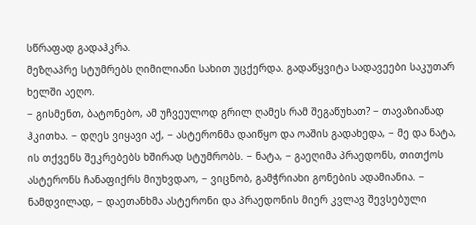სწრაფად გადაჰკრა.
მეზღაპრე სტუმრებს ღიმილიანი სახით უცქერდა. გადაწყვიტა სადავეები საკუთარ ხელში აეღო.
− გისმენთ, ბატონებო, ამ უჩვეულოდ გრილ ღამეს რამ შეგაწუხათ? − თავაზიანად ჰკითხა. − დღეს ვიყავი აქ, − ასტერონმა დაიწყო და ოაშის გადახედა, − მე და ნატა, ის თქვენს შეკრებებს ხშირად სტუმრობს. − ნატა, − გაეღიმა პრაედონს, თითქოს ასტერონს ჩანაფიქრს მიუხვდაო, − ვიცნობ, გამჭრიახი გონების ადამიანია. − ნამდვილად, − დაეთანხმა ასტერონი და პრაედონის მიერ კვლავ შევსებული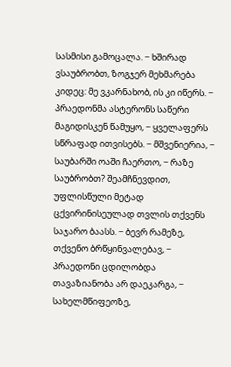სასმისი გამოცალა. − ხშირად ვსაუბრობთ, ზოგჯერ მეხმარება კიდეც: მე ვკარნახობ, ის კი იწერს. − პრაედონმა ასტერონს საწერი მაგიდისკენ წამუყო, − ყველაფერს სწრაფად ითვისებს. − მშვენიერია, − საუბარში ოაში ჩაერთო, − რაზე საუბრობთ? შეამჩნევდით, უფლისწული მეტად ცქვირინისეულად თვლის თქვენს საჯარო ბაასს. − ბევრ რამეზე, თქვენო ბრწყინვალებავ, − პრაედონი ცდილობდა თავაზიანობა არ დაეკარგა, − სახელმწიფეოზე,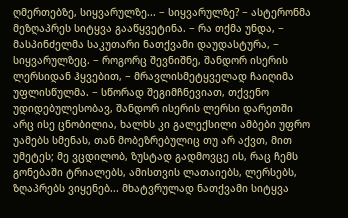ღმერთებზე, სიყვარულზე... − სიყვარულზე? − ასტერონმა მეზღაპრეს სიტყვა გააწყვეტინა. − რა თქმა უნდა, − მასპინძელმა საკუთარი ნათქვამი დაუდასტურა, − სიყვარულზეც. − როგორც შევნიშნე, შანდორ ისერის ლერსიდან ჰყვებით, − მრავლისმეტყველად ჩაიღიმა უფლისწულმა. − სწორად შეგიმჩნევიათ, თქვენო უდიდებულესობავ, შანდორ ისერის ლერსი დარეთში არც ისე ცნობილია, ხალხს კი გალექსილი ამბები უფრო უამებს სმენას, თან მობეზრებულიც თუ არ აქვთ, მით უმეტეს; მე ვცდილობ, ზუსტად გადმოვცე ის, რაც ჩემს გონებაში ტრიალებს, ამისთვის ლათაიებს, ლერსებს, ზღაპრებს ვიყენებ... მხატვრულად ნათქვამი სიტყვა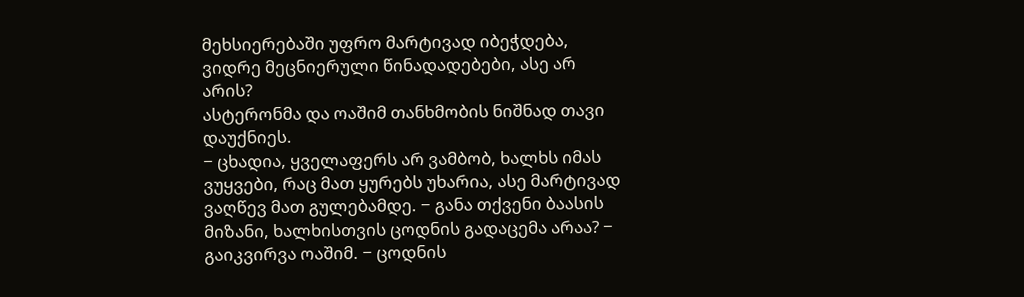მეხსიერებაში უფრო მარტივად იბეჭდება, ვიდრე მეცნიერული წინადადებები, ასე არ არის?
ასტერონმა და ოაშიმ თანხმობის ნიშნად თავი დაუქნიეს.
− ცხადია, ყველაფერს არ ვამბობ, ხალხს იმას ვუყვები, რაც მათ ყურებს უხარია, ასე მარტივად ვაღწევ მათ გულებამდე. − განა თქვენი ბაასის მიზანი, ხალხისთვის ცოდნის გადაცემა არაა? − გაიკვირვა ოაშიმ. − ცოდნის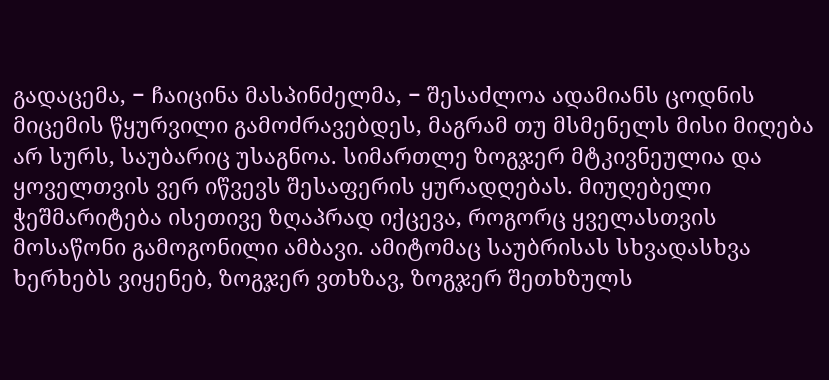გადაცემა, − ჩაიცინა მასპინძელმა, − შესაძლოა ადამიანს ცოდნის მიცემის წყურვილი გამოძრავებდეს, მაგრამ თუ მსმენელს მისი მიღება არ სურს, საუბარიც უსაგნოა. სიმართლე ზოგჯერ მტკივნეულია და ყოველთვის ვერ იწვევს შესაფერის ყურადღებას. მიუღებელი ჭეშმარიტება ისეთივე ზღაპრად იქცევა, როგორც ყველასთვის მოსაწონი გამოგონილი ამბავი. ამიტომაც საუბრისას სხვადასხვა ხერხებს ვიყენებ, ზოგჯერ ვთხზავ, ზოგჯერ შეთხზულს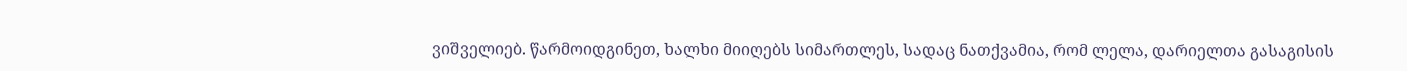ვიშველიებ. წარმოიდგინეთ, ხალხი მიიღებს სიმართლეს, სადაც ნათქვამია, რომ ლელა, დარიელთა გასაგისის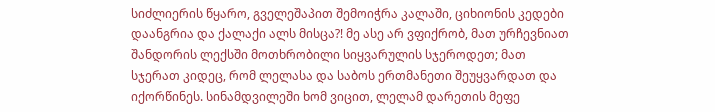სიძლიერის წყარო, გველეშაპით შემოიჭრა კალაში, ციხიონის კედები დაანგრია და ქალაქი ალს მისცა?! მე ასე არ ვფიქრობ, მათ ურჩევნიათ შანდორის ლექსში მოთხრობილი სიყვარულის სჯეროდეთ; მათ სჯერათ კიდეც, რომ ლელასა და საბოს ერთმანეთი შეუყვარდათ და იქორწინეს. სინამდვილეში ხომ ვიცით, ლელამ დარეთის მეფე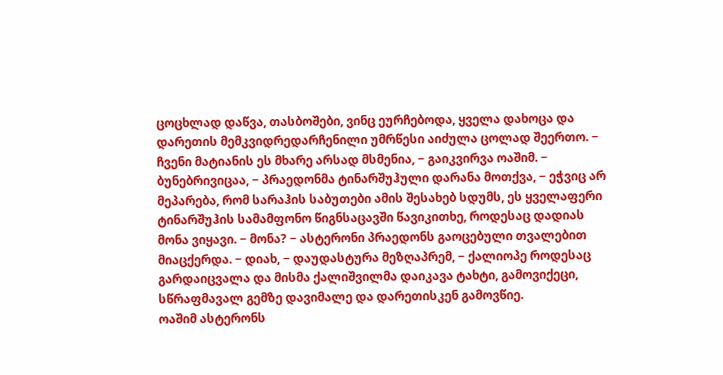ცოცხლად დაწვა, თასბოშები, ვინც ეურჩებოდა, ყველა დახოცა და დარეთის მემკვიდრედარჩენილი უმრწესი აიძულა ცოლად შეერთო. − ჩვენი მატიანის ეს მხარე არსად მსმენია, − გაიკვირვა ოაშიმ. − ბუნებრივიცაა, − პრაედონმა ტინარშუჰული დარანა მოთქვა, − ეჭვიც არ მეპარება, რომ სარაჰის საბუთები ამის შესახებ სდუმს, ეს ყველაფერი ტინარშუჰის სამამფონო წიგნსაცავში წავიკითხე, როდესაც დადიას მონა ვიყავი. − მონა? − ასტერონი პრაედონს გაოცებული თვალებით მიაცქერდა. − დიახ, − დაუდასტურა მეზღაპრემ, − ქალიოპე როდესაც გარდაიცვალა და მისმა ქალიშვილმა დაიკავა ტახტი, გამოვიქეცი, სწრაფმავალ გემზე დავიმალე და დარეთისკენ გამოვწიე.
ოაშიმ ასტერონს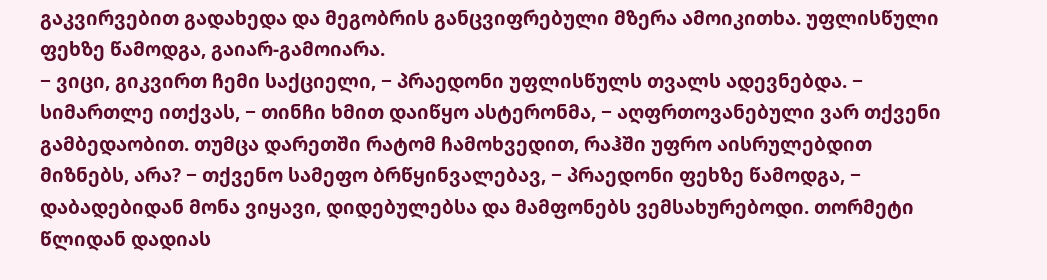გაკვირვებით გადახედა და მეგობრის განცვიფრებული მზერა ამოიკითხა. უფლისწული ფეხზე წამოდგა, გაიარ-გამოიარა.
− ვიცი, გიკვირთ ჩემი საქციელი, − პრაედონი უფლისწულს თვალს ადევნებდა. − სიმართლე ითქვას, − თინჩი ხმით დაიწყო ასტერონმა, − აღფრთოვანებული ვარ თქვენი გამბედაობით. თუმცა დარეთში რატომ ჩამოხვედით, რაჰში უფრო აისრულებდით მიზნებს, არა? − თქვენო სამეფო ბრწყინვალებავ, − პრაედონი ფეხზე წამოდგა, − დაბადებიდან მონა ვიყავი, დიდებულებსა და მამფონებს ვემსახურებოდი. თორმეტი წლიდან დადიას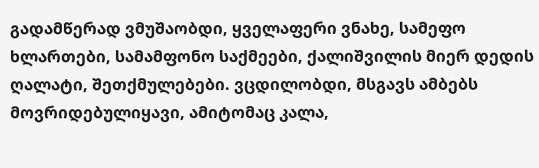გადამწერად ვმუშაობდი, ყველაფერი ვნახე, სამეფო ხლართები, სამამფონო საქმეები, ქალიშვილის მიერ დედის ღალატი, შეთქმულებები. ვცდილობდი, მსგავს ამბებს მოვრიდებულიყავი, ამიტომაც კალა,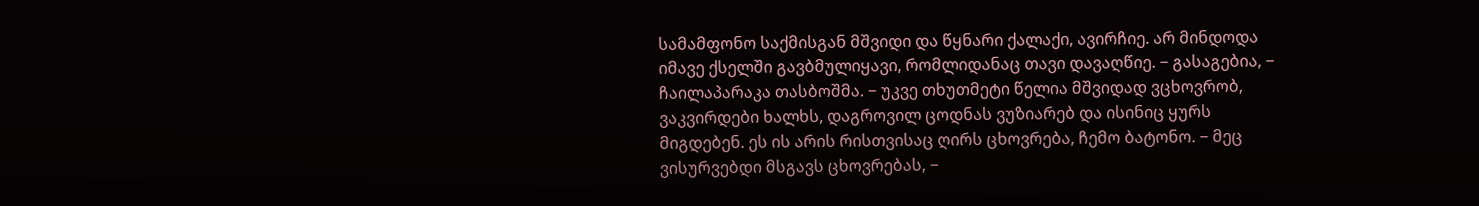სამამფონო საქმისგან მშვიდი და წყნარი ქალაქი, ავირჩიე. არ მინდოდა იმავე ქსელში გავბმულიყავი, რომლიდანაც თავი დავაღწიე. − გასაგებია, − ჩაილაპარაკა თასბოშმა. − უკვე თხუთმეტი წელია მშვიდად ვცხოვრობ, ვაკვირდები ხალხს, დაგროვილ ცოდნას ვუზიარებ და ისინიც ყურს მიგდებენ. ეს ის არის რისთვისაც ღირს ცხოვრება, ჩემო ბატონო. − მეც ვისურვებდი მსგავს ცხოვრებას, −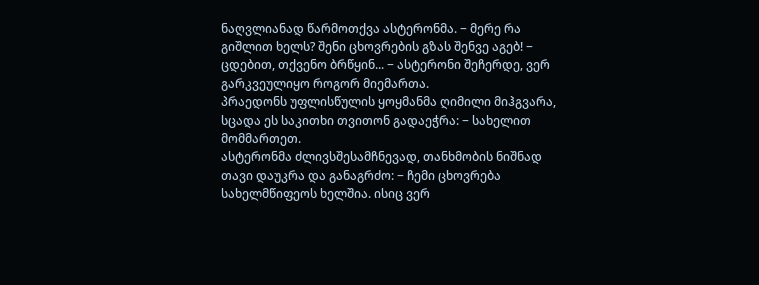ნაღვლიანად წარმოთქვა ასტერონმა. − მერე რა გიშლით ხელს? შენი ცხოვრების გზას შენვე აგებ! − ცდებით, თქვენო ბრწყინ... − ასტერონი შეჩერდე, ვერ გარკვეულიყო როგორ მიემართა.
პრაედონს უფლისწულის ყოყმანმა ღიმილი მიჰგვარა, სცადა ეს საკითხი თვითონ გადაეჭრა: − სახელით მომმართეთ.
ასტერონმა ძლივსშესამჩნევად, თანხმობის ნიშნად თავი დაუკრა და განაგრძო: − ჩემი ცხოვრება სახელმწიფეოს ხელშია. ისიც ვერ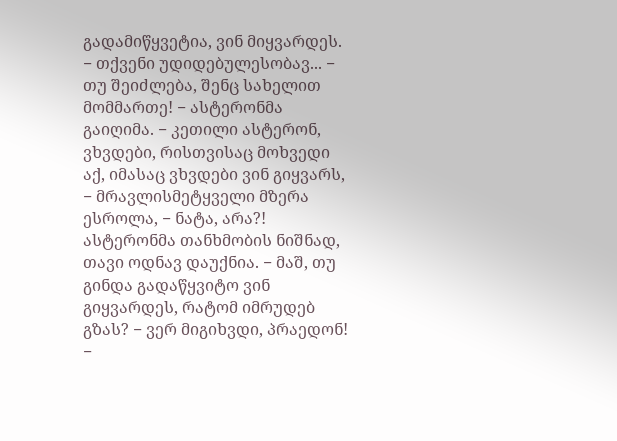გადამიწყვეტია, ვინ მიყვარდეს. − თქვენი უდიდებულესობავ... − თუ შეიძლება, შენც სახელით მომმართე! − ასტერონმა გაიღიმა. − კეთილი ასტერონ, ვხვდები, რისთვისაც მოხვედი აქ, იმასაც ვხვდები ვინ გიყვარს, − მრავლისმეტყველი მზერა ესროლა, − ნატა, არა?! ასტერონმა თანხმობის ნიშნად, თავი ოდნავ დაუქნია. − მაშ, თუ გინდა გადაწყვიტო ვინ გიყვარდეს, რატომ იმრუდებ გზას? − ვერ მიგიხვდი, პრაედონ! −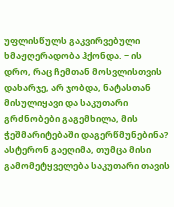უფლისწულს გაკვირვებული ხმაჟღერადობა ჰქონდა. − ის დრო, რაც ჩემთან მოსვლისთვის დახარჯე, არ ჯობდა, ნატასთან მისულიყავი და საკუთარი გრძნობები გაგემხილა, მის ჭეშმარიტებაში დაგერწმუნებინა?
ასტერონ გაეღიმა, თუმცა მისი გამომეტყველება საკუთარი თავის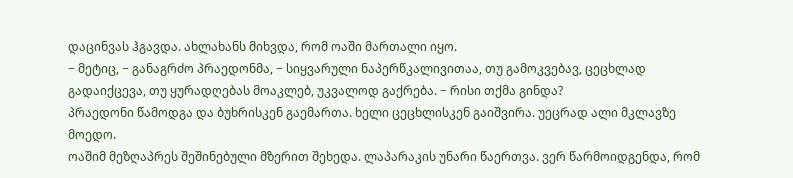დაცინვას ჰგავდა. ახლახანს მიხვდა, რომ ოაში მართალი იყო.
− მეტიც, − განაგრძო პრაედონმა, − სიყვარული ნაპერწკალივითაა, თუ გამოკვებავ, ცეცხლად გადაიქცევა, თუ ყურადღებას მოაკლებ, უკვალოდ გაქრება. − რისი თქმა გინდა?
პრაედონი წამოდგა და ბუხრისკენ გაემართა. ხელი ცეცხლისკენ გაიშვირა. უეცრად ალი მკლავზე მოედო.
ოაშიმ მეზღაპრეს შეშინებული მზერით შეხედა. ლაპარაკის უნარი წაერთვა. ვერ წარმოიდგენდა, რომ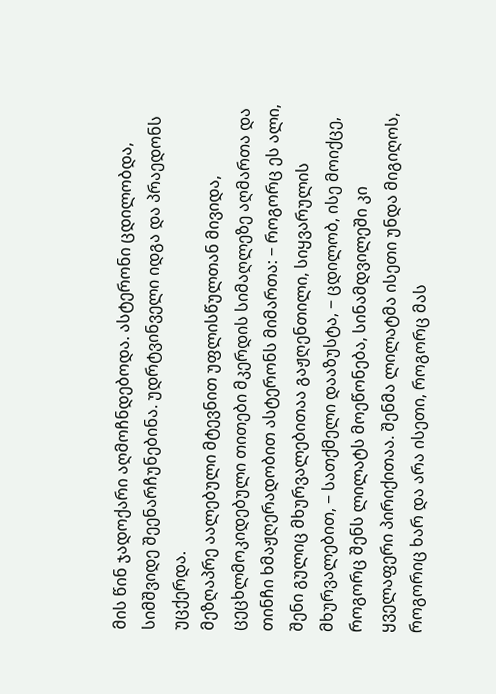მის წინ ჯადოქარი აღმოჩნდებოდა. ასტერონი ცდილობდა, სიმშვიდე შეენარჩუნებინა. უდრტვინველი იდგა და პრაედონს უცქერდა.
მეზღაპრე აალებული მტევნით უფლისწულთან მივიდა, ცეცხლმოკიდებული თითები მკერდის სიმაღლეზე აღმართა და თინჩი ხმაჟღერადობით ასტერონს მიმართა: − როგორც ეს ალი, შენი გულიც მხურვალებითაა გაჟღენთილი, სიყვარულის მხურვალებით, − სათქმელი დააზუსტა, − ცდილობ, ისე მოიქცე, როგორც შენს ლილატს მოეწონება, სინამდვილეში კი ყველაფერი პირიქითაა. შენმა ლილატმა ისეთი უნდა მიგიღოს, როგორიც ხარ და არა ისეთი, როგორც მას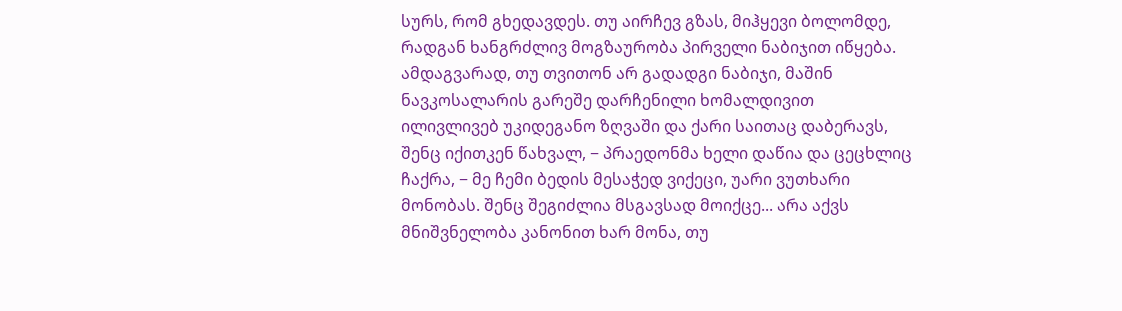სურს, რომ გხედავდეს. თუ აირჩევ გზას, მიჰყევი ბოლომდე, რადგან ხანგრძლივ მოგზაურობა პირველი ნაბიჯით იწყება. ამდაგვარად, თუ თვითონ არ გადადგი ნაბიჯი, მაშინ ნავკოსალარის გარეშე დარჩენილი ხომალდივით ილივლივებ უკიდეგანო ზღვაში და ქარი საითაც დაბერავს, შენც იქითკენ წახვალ, − პრაედონმა ხელი დაწია და ცეცხლიც ჩაქრა, − მე ჩემი ბედის მესაჭედ ვიქეცი, უარი ვუთხარი მონობას. შენც შეგიძლია მსგავსად მოიქცე... არა აქვს მნიშვნელობა კანონით ხარ მონა, თუ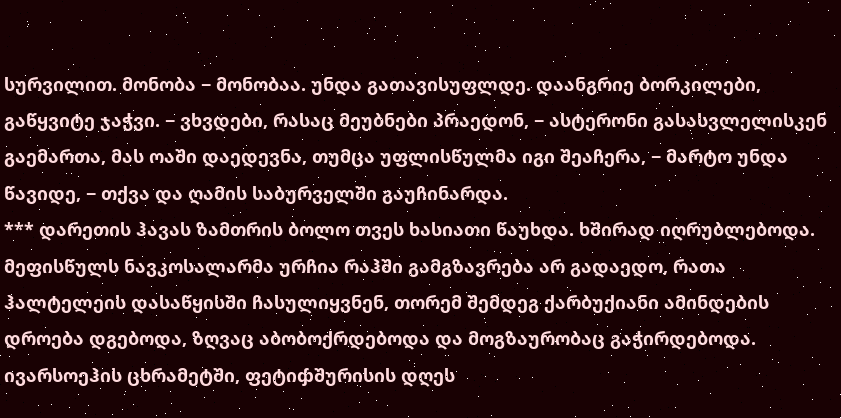სურვილით. მონობა − მონობაა. უნდა გათავისუფლდე. დაანგრიე ბორკილები, გაწყვიტე ჯაჭვი. − ვხვდები, რასაც მეუბნები პრაედონ, − ასტერონი გასასვლელისკენ გაემართა, მას ოაში დაედევნა, თუმცა უფლისწულმა იგი შეაჩერა, − მარტო უნდა წავიდე, − თქვა და ღამის საბურველში გაუჩინარდა.
*** დარეთის ჰავას ზამთრის ბოლო თვეს ხასიათი წაუხდა. ხშირად იღრუბლებოდა. მეფისწულს ნავკოსალარმა ურჩია რაჰში გამგზავრება არ გადაედო, რათა ჰალტელეის დასაწყისში ჩასულიყვნენ, თორემ შემდეგ ქარბუქიანი ამინდების დროება დგებოდა, ზღვაც აბობოქრდებოდა და მოგზაურობაც გაჭირდებოდა.
ივარსოეჰის ცხრამეტში, ფეტიჶშურისის დღეს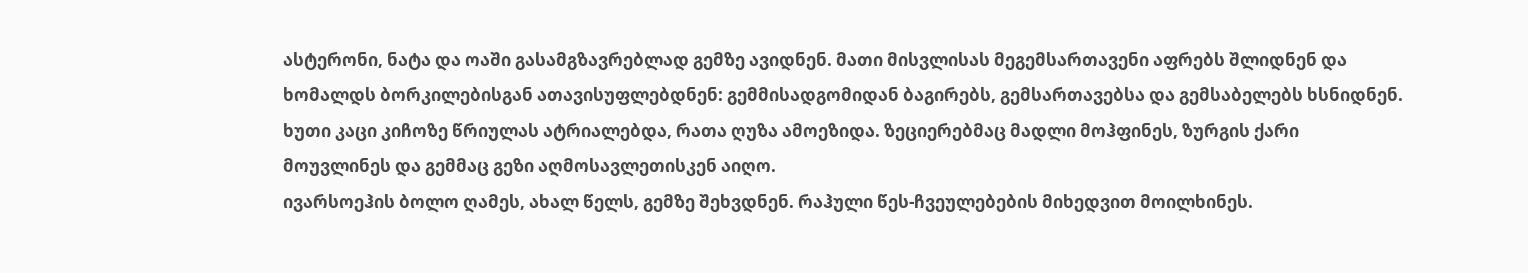ასტერონი, ნატა და ოაში გასამგზავრებლად გემზე ავიდნენ. მათი მისვლისას მეგემსართავენი აფრებს შლიდნენ და ხომალდს ბორკილებისგან ათავისუფლებდნენ: გემმისადგომიდან ბაგირებს, გემსართავებსა და გემსაბელებს ხსნიდნენ. ხუთი კაცი კიჩოზე წრიულას ატრიალებდა, რათა ღუზა ამოეზიდა. ზეციერებმაც მადლი მოჰფინეს, ზურგის ქარი მოუვლინეს და გემმაც გეზი აღმოსავლეთისკენ აიღო.
ივარსოეჰის ბოლო ღამეს, ახალ წელს, გემზე შეხვდნენ. რაჰული წეს-ჩვეულებების მიხედვით მოილხინეს.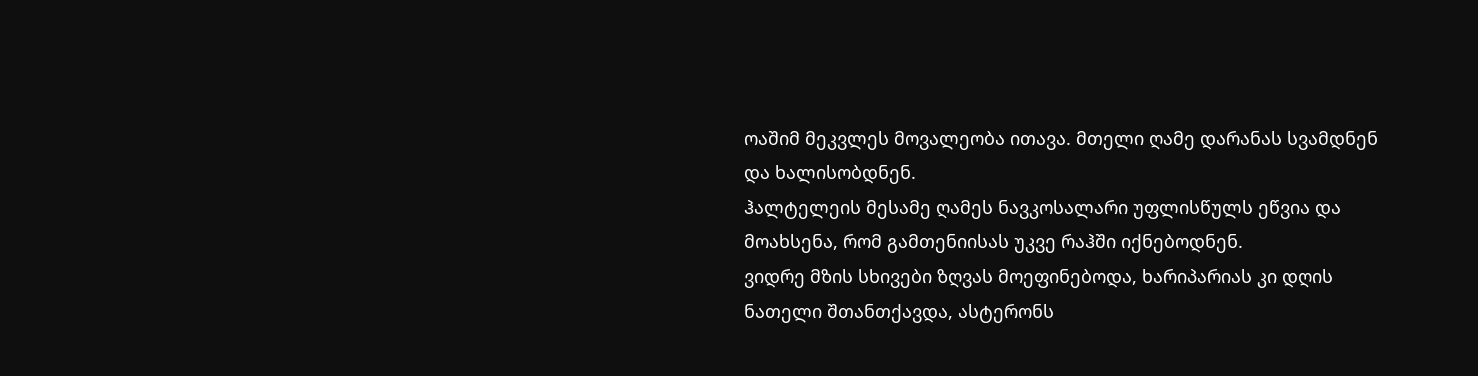ოაშიმ მეკვლეს მოვალეობა ითავა. მთელი ღამე დარანას სვამდნენ და ხალისობდნენ.
ჰალტელეის მესამე ღამეს ნავკოსალარი უფლისწულს ეწვია და მოახსენა, რომ გამთენიისას უკვე რაჰში იქნებოდნენ.
ვიდრე მზის სხივები ზღვას მოეფინებოდა, ხარიპარიას კი დღის ნათელი შთანთქავდა, ასტერონს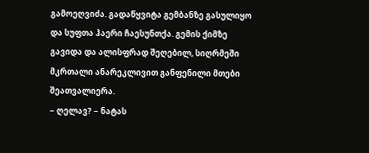გამოეღვიძა. გადაწყვიტა გემბანზე გასულიყო და სუფთა ჰაერი ჩაესუნთქა. გემის ქიმზე გავიდა და ალისფრად შეღებილ, სიღრმეში მკრთალი ანარეკლივით განფენილი მთები შეათვალიერა.
− ღელავ? − ნატას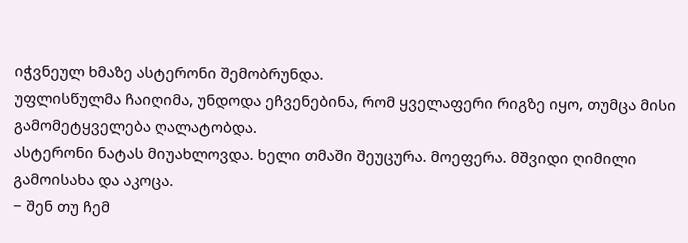იჭვნეულ ხმაზე ასტერონი შემობრუნდა.
უფლისწულმა ჩაიღიმა, უნდოდა ეჩვენებინა, რომ ყველაფერი რიგზე იყო, თუმცა მისი გამომეტყველება ღალატობდა.
ასტერონი ნატას მიუახლოვდა. ხელი თმაში შეუცურა. მოეფერა. მშვიდი ღიმილი გამოისახა და აკოცა.
− შენ თუ ჩემ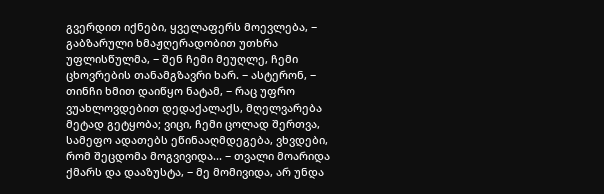გვერდით იქნები, ყველაფერს მოევლება, − გაბზარული ხმაჟღერადობით უთხრა უფლისწულმა, − შენ ჩემი მეუღლე, ჩემი ცხოვრების თანამგზავრი ხარ. − ასტერონ, − თინჩი ხმით დაიწყო ნატამ, − რაც უფრო ვუახლოვდებით დედაქალაქს, მღელვარება მეტად გეტყობა; ვიცი, ჩემი ცოლად შერთვა, სამეფო ადათებს ეწინააღმდეგება, ვხვდები, რომ შეცდომა მოგვივიდა... − თვალი მოარიდა ქმარს და დააზუსტა, − მე მომივიდა, არ უნდა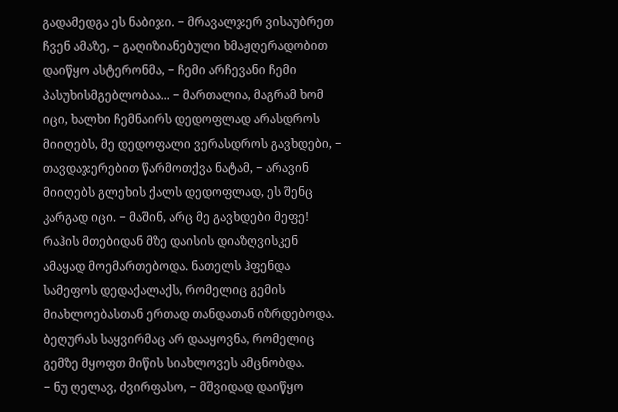გადამედგა ეს ნაბიჯი. − მრავალჯერ ვისაუბრეთ ჩვენ ამაზე, − გაღიზიანებული ხმაჟღერადობით დაიწყო ასტერონმა, − ჩემი არჩევანი ჩემი პასუხისმგებლობაა... − მართალია, მაგრამ ხომ იცი, ხალხი ჩემნაირს დედოფლად არასდროს მიიღებს, მე დედოფალი ვერასდროს გავხდები, − თავდაჯერებით წარმოთქვა ნატამ, − არავინ მიიღებს გლეხის ქალს დედოფლად, ეს შენც კარგად იცი. − მაშინ, არც მე გავხდები მეფე!
რაჰის მთებიდან მზე დაისის დიაზღვისკენ ამაყად მოემართებოდა. ნათელს ჰფენდა სამეფოს დედაქალაქს, რომელიც გემის მიახლოებასთან ერთად თანდათან იზრდებოდა. ბეღურას საყვირმაც არ დააყოვნა, რომელიც გემზე მყოფთ მიწის სიახლოვეს ამცნობდა.
− ნუ ღელავ, ძვირფასო, − მშვიდად დაიწყო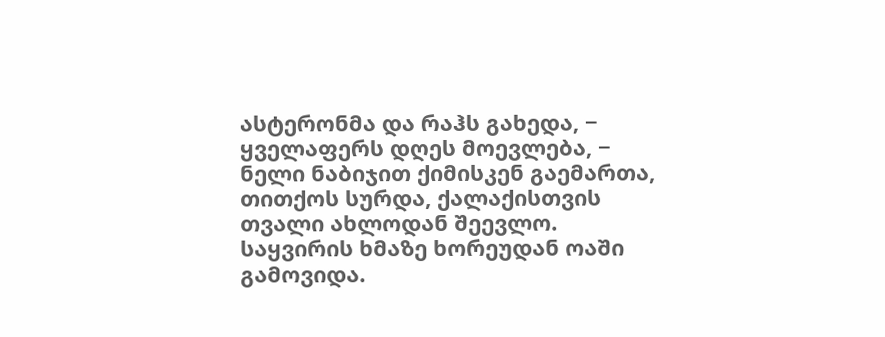ასტერონმა და რაჰს გახედა, − ყველაფერს დღეს მოევლება, − ნელი ნაბიჯით ქიმისკენ გაემართა, თითქოს სურდა, ქალაქისთვის თვალი ახლოდან შეევლო.
საყვირის ხმაზე ხორეუდან ოაში გამოვიდა.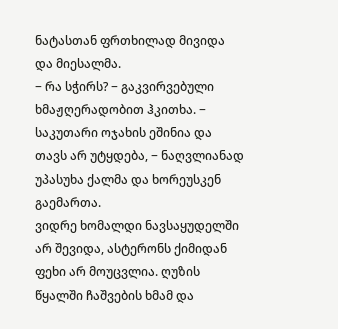ნატასთან ფრთხილად მივიდა და მიესალმა.
− რა სჭირს? − გაკვირვებული ხმაჟღერადობით ჰკითხა. − საკუთარი ოჯახის ეშინია და თავს არ უტყდება, − ნაღვლიანად უპასუხა ქალმა და ხორეუსკენ გაემართა.
ვიდრე ხომალდი ნავსაყუდელში არ შევიდა, ასტერონს ქიმიდან ფეხი არ მოუცვლია. ღუზის წყალში ჩაშვების ხმამ და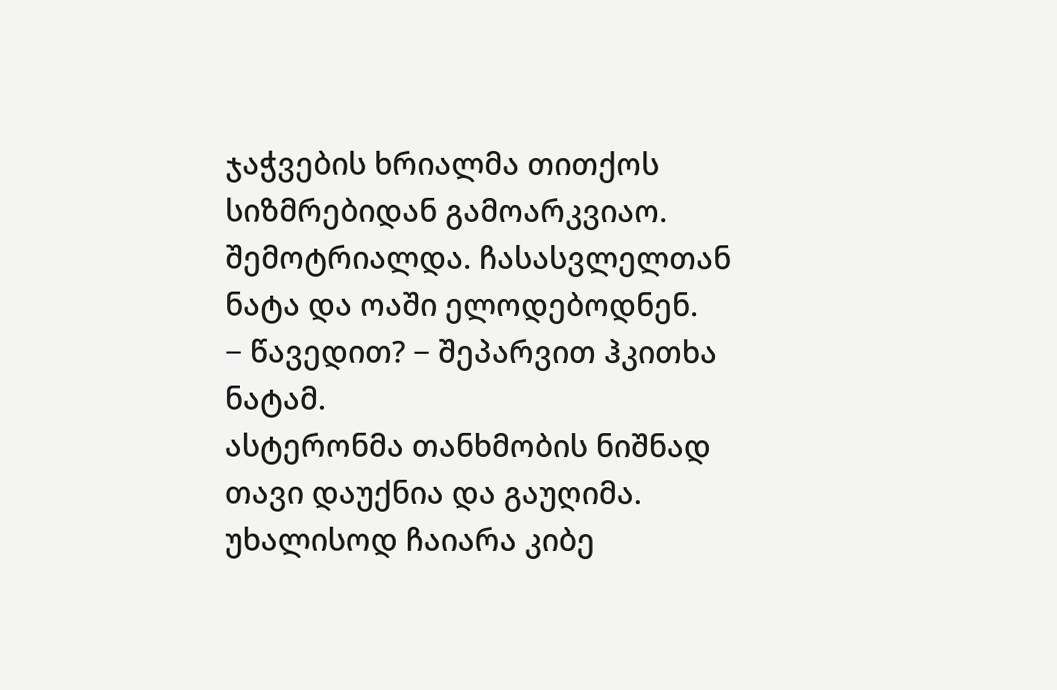ჯაჭვების ხრიალმა თითქოს სიზმრებიდან გამოარკვიაო. შემოტრიალდა. ჩასასვლელთან ნატა და ოაში ელოდებოდნენ.
− წავედით? − შეპარვით ჰკითხა ნატამ.
ასტერონმა თანხმობის ნიშნად თავი დაუქნია და გაუღიმა. უხალისოდ ჩაიარა კიბე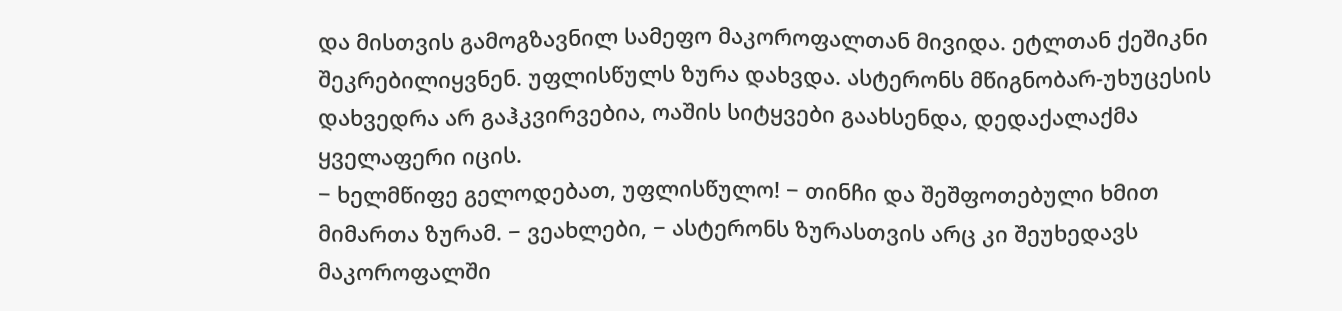და მისთვის გამოგზავნილ სამეფო მაკოროფალთან მივიდა. ეტლთან ქეშიკნი შეკრებილიყვნენ. უფლისწულს ზურა დახვდა. ასტერონს მწიგნობარ-უხუცესის დახვედრა არ გაჰკვირვებია, ოაშის სიტყვები გაახსენდა, დედაქალაქმა ყველაფერი იცის.
− ხელმწიფე გელოდებათ, უფლისწულო! − თინჩი და შეშფოთებული ხმით მიმართა ზურამ. − ვეახლები, − ასტერონს ზურასთვის არც კი შეუხედავს მაკოროფალში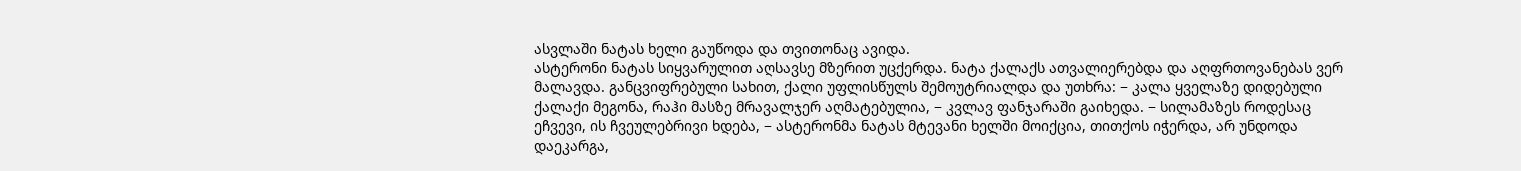ასვლაში ნატას ხელი გაუწოდა და თვითონაც ავიდა.
ასტერონი ნატას სიყვარულით აღსავსე მზერით უცქერდა. ნატა ქალაქს ათვალიერებდა და აღფრთოვანებას ვერ მალავდა. განცვიფრებული სახით, ქალი უფლისწულს შემოუტრიალდა და უთხრა: − კალა ყველაზე დიდებული ქალაქი მეგონა, რაჰი მასზე მრავალჯერ აღმატებულია, − კვლავ ფანჯარაში გაიხედა. − სილამაზეს როდესაც ეჩვევი, ის ჩვეულებრივი ხდება, − ასტერონმა ნატას მტევანი ხელში მოიქცია, თითქოს იჭერდა, არ უნდოდა დაეკარგა,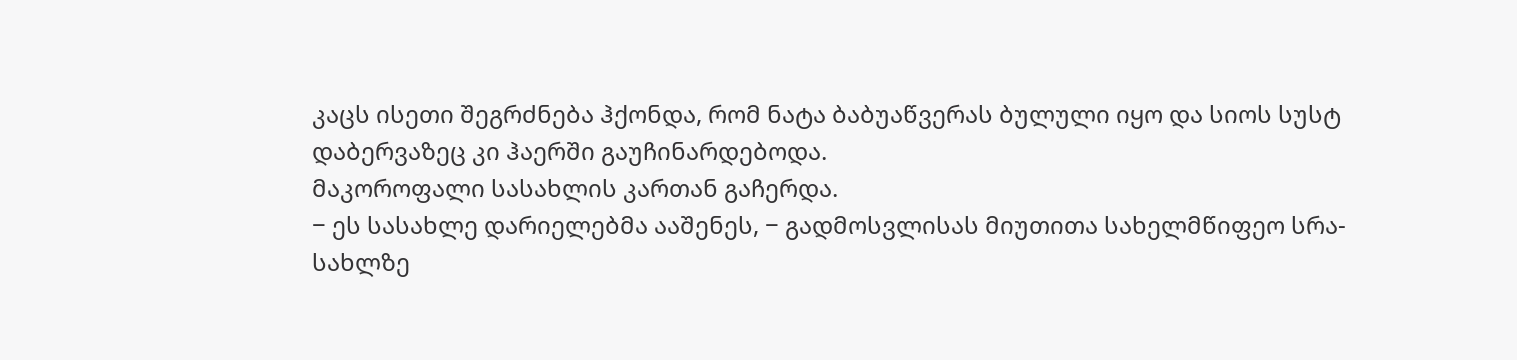კაცს ისეთი შეგრძნება ჰქონდა, რომ ნატა ბაბუაწვერას ბულული იყო და სიოს სუსტ დაბერვაზეც კი ჰაერში გაუჩინარდებოდა.
მაკოროფალი სასახლის კართან გაჩერდა.
− ეს სასახლე დარიელებმა ააშენეს, − გადმოსვლისას მიუთითა სახელმწიფეო სრა-სახლზე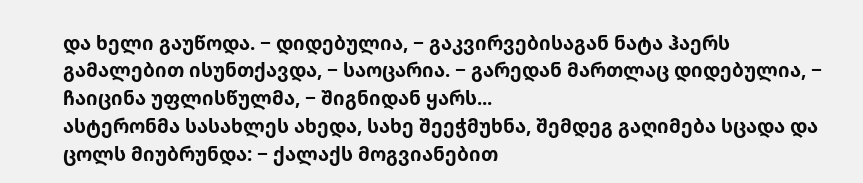და ხელი გაუწოდა. − დიდებულია, − გაკვირვებისაგან ნატა ჰაერს გამალებით ისუნთქავდა, − საოცარია. − გარედან მართლაც დიდებულია, − ჩაიცინა უფლისწულმა, − შიგნიდან ყარს...
ასტერონმა სასახლეს ახედა, სახე შეეჭმუხნა, შემდეგ გაღიმება სცადა და ცოლს მიუბრუნდა: − ქალაქს მოგვიანებით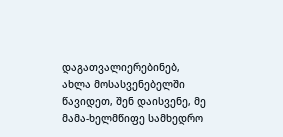დაგათვალიერებინებ, ახლა მოსასვენებელში წავიდეთ, შენ დაისვენე, მე მამა-ხელმწიფე სამხედრო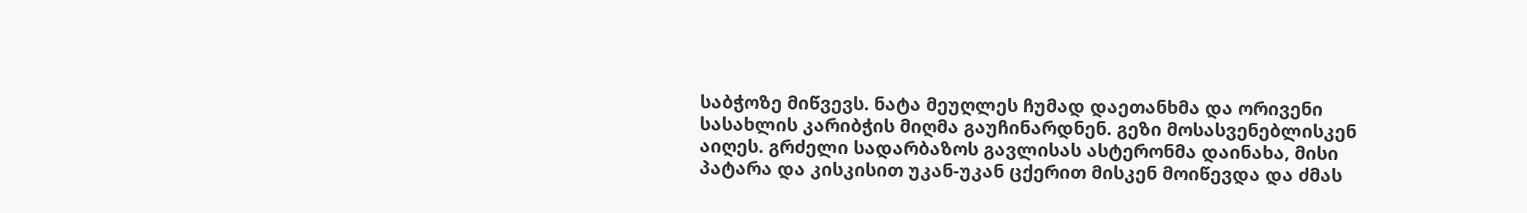საბჭოზე მიწვევს. ნატა მეუღლეს ჩუმად დაეთანხმა და ორივენი სასახლის კარიბჭის მიღმა გაუჩინარდნენ. გეზი მოსასვენებლისკენ აიღეს. გრძელი სადარბაზოს გავლისას ასტერონმა დაინახა, მისი პატარა და კისკისით უკან-უკან ცქერით მისკენ მოიწევდა და ძმას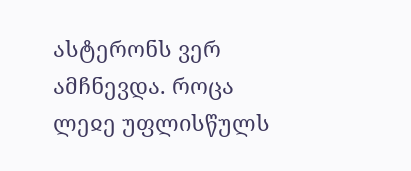ასტერონს ვერ ამჩნევდა. როცა ლეჲე უფლისწულს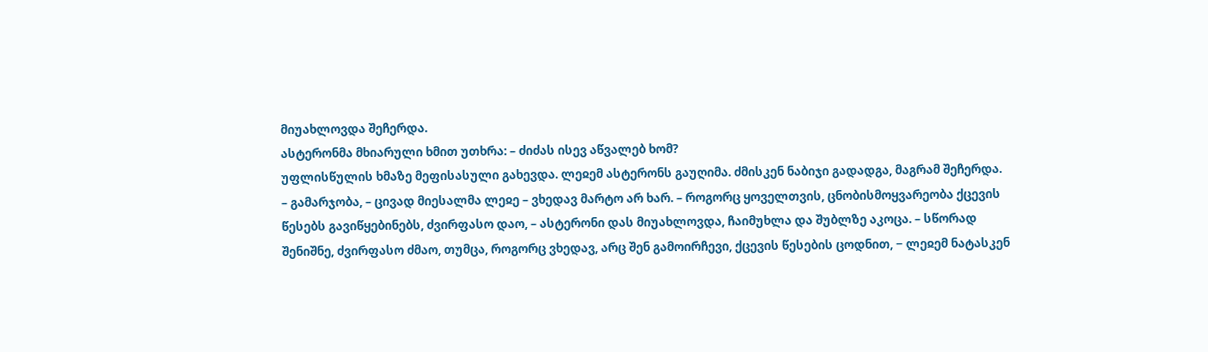მიუახლოვდა შეჩერდა.
ასტერონმა მხიარული ხმით უთხრა: – ძიძას ისევ აწვალებ ხომ?
უფლისწულის ხმაზე მეფისასული გახევდა. ლეჲემ ასტერონს გაუღიმა. ძმისკენ ნაბიჯი გადადგა, მაგრამ შეჩერდა.
– გამარჯობა, – ცივად მიესალმა ლეჲე – ვხედავ მარტო არ ხარ. – როგორც ყოველთვის, ცნობისმოყვარეობა ქცევის წესებს გავიწყებინებს, ძვირფასო დაო, – ასტერონი დას მიუახლოვდა, ჩაიმუხლა და შუბლზე აკოცა. – სწორად შენიშნე, ძვირფასო ძმაო, თუმცა, როგორც ვხედავ, არც შენ გამოირჩევი, ქცევის წესების ცოდნით, − ლეჲემ ნატასკენ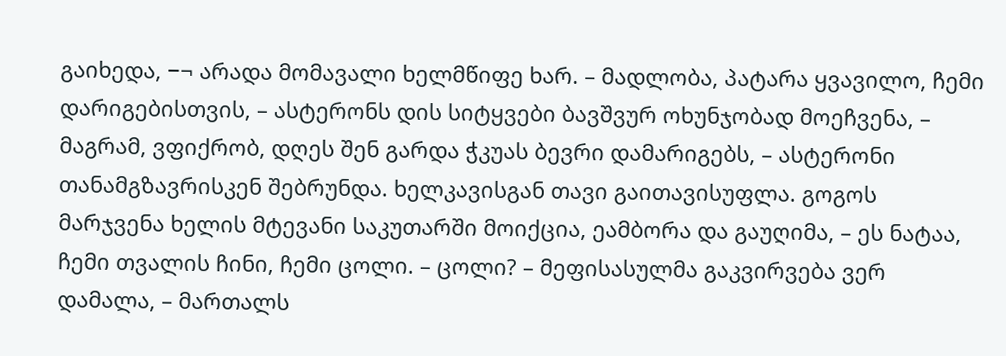გაიხედა, −¬ არადა მომავალი ხელმწიფე ხარ. – მადლობა, პატარა ყვავილო, ჩემი დარიგებისთვის, – ასტერონს დის სიტყვები ბავშვურ ოხუნჯობად მოეჩვენა, – მაგრამ, ვფიქრობ, დღეს შენ გარდა ჭკუას ბევრი დამარიგებს, – ასტერონი თანამგზავრისკენ შებრუნდა. ხელკავისგან თავი გაითავისუფლა. გოგოს მარჯვენა ხელის მტევანი საკუთარში მოიქცია, ეამბორა და გაუღიმა, – ეს ნატაა, ჩემი თვალის ჩინი, ჩემი ცოლი. – ცოლი? – მეფისასულმა გაკვირვება ვერ დამალა, – მართალს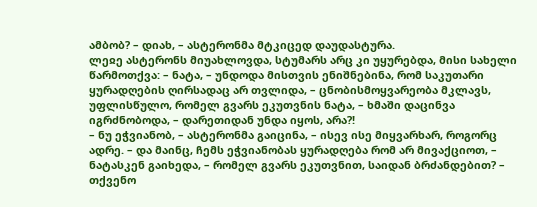ამბობ? – დიახ, – ასტერონმა მტკიცედ დაუდასტურა.
ლეჲე ასტერონს მიუახლოვდა, სტუმარს არც კი უყურებდა, მისი სახელი წარმოთქვა: – ნატა, – უნდოდა მისთვის ენიშნებინა, რომ საკუთარი ყურადღების ღირსადაც არ თვლიდა, – ცნობისმოყვარეობა მკლავს, უფლისწულო, რომელ გვარს ეკუთვნის ნატა, – ხმაში დაცინვა იგრძნობოდა, – დარეთიდან უნდა იყოს, არა?!
– ნუ ეჭვიანობ, – ასტერონმა გაიცინა, – ისევ ისე მიყვარხარ, როგორც ადრე. – და მაინც, ჩემს ეჭვიანობას ყურადღება რომ არ მივაქციოთ, – ნატასკენ გაიხედა, – რომელ გვარს ეკუთვნით, საიდან ბრძანდებით? – თქვენო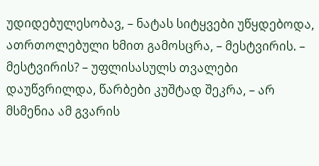უდიდებულესობავ, – ნატას სიტყვები უწყდებოდა, ათრთოლებული ხმით გამოსცრა, – მესტვირის. – მესტვირის? – უფლისასულს თვალები დაუწვრილდა, წარბები კუშტად შეკრა, – არ მსმენია ამ გვარის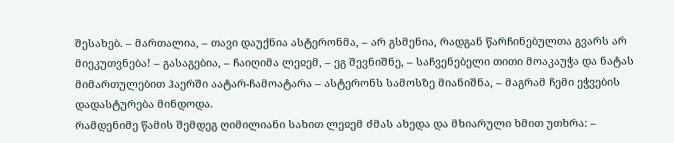შესახებ. – მართალია, – თავი დაუქნია ასტერონმა, – არ გსმენია, რადგან წარჩინებულთა გვარს არ მიეკუთვნება! – გასაგებია, – ჩაიღიმა ლეჲემ, – ეგ შევნიშნე, – საჩვენებელი თითი მოაკაუჭა და ნატას მიმართულებით ჰაერში აატარ-ჩამოატარა – ასტერონს სამოსზე მიანიშნა, – მაგრამ ჩემი ეჭვების დადასტურება მინდოდა.
რამდენიმე წამის შემდეგ ღიმილიანი სახით ლეჲემ ძმას ახედა და მხიარული ხმით უთხრა: –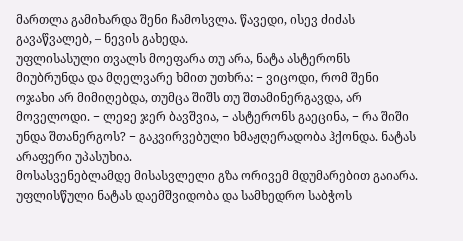მართლა გამიხარდა შენი ჩამოსვლა. წავედი, ისევ ძიძას გავაწვალებ, – ნევის გახედა.
უფლისასული თვალს მოეფარა თუ არა, ნატა ასტერონს მიუბრუნდა და მღელვარე ხმით უთხრა: − ვიცოდი, რომ შენი ოჯახი არ მიმიღებდა, თუმცა შიშს თუ შთამინერგავდა, არ მოველოდი. − ლეჲე ჯერ ბავშვია, − ასტერონს გაეცინა, − რა შიში უნდა შთანერგოს? − გაკვირვებული ხმაჟღერადობა ჰქონდა. ნატას არაფერი უპასუხია.
მოსასვენებლამდე მისასვლელი გზა ორივემ მდუმარებით გაიარა. უფლისწული ნატას დაემშვიდობა და სამხედრო საბჭოს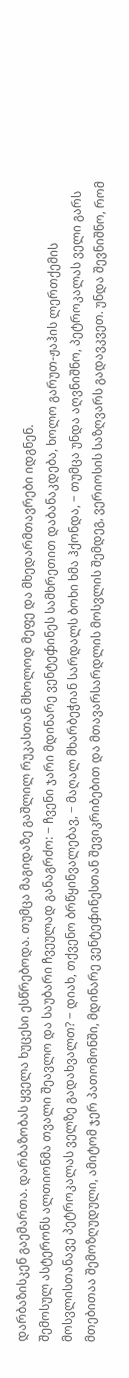დარბაზისკენ გაემართა. დარბაზობას ყველა ხუცესი ესწრებოდა. თუმცა მაგიდაზე გაშლილ რუკასთან მხოლოდ მეფე და მხედარმთავრები იდგნენ.
შემოსულ ასტერონს ალთიონმა თვალი შეავლო და საუბარი ჩვეულად განაგრძო: − ჩვენი ჯარი მდინარე ვენტეჶინეს სამხრეთით დაბანაკდება, ხოლო გარუთ-ჟაჰის ლერთქემის მოსვლისთანავე პეტროკალას ველზე გადახვალთ? − დიახ, თქვენო ბრწყინვალებავ, − მაღალ მხარბეჭიან სარდალს ბოხი ხმა ჰქონდა, − თუმცა უნდა აღვნიშნო, პეტროკალას ველი გარს მთებითაა შემოზღუდული, ამიტომ ჯერ პათომონში, მდინარე ვენტეჶინესთან შევიკრიბებით და მთავარსარდლის მოსვლის შემდეგ, ვერიოსის საზღვარს გადავკვეთ. უნდა შევნიშნო, რომ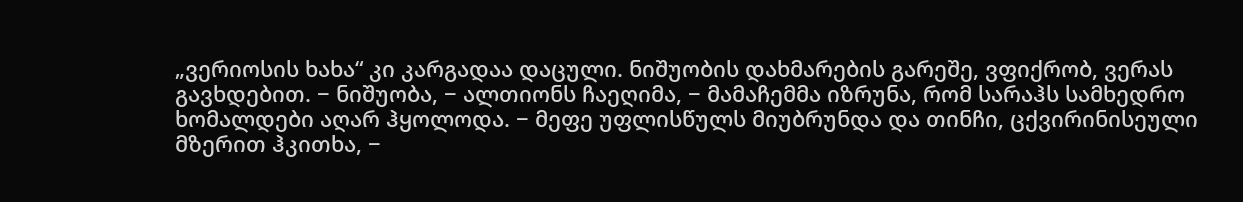„ვერიოსის ხახა“ კი კარგადაა დაცული. ნიშუობის დახმარების გარეშე, ვფიქრობ, ვერას გავხდებით. − ნიშუობა, − ალთიონს ჩაეღიმა, − მამაჩემმა იზრუნა, რომ სარაჰს სამხედრო ხომალდები აღარ ჰყოლოდა. − მეფე უფლისწულს მიუბრუნდა და თინჩი, ცქვირინისეული მზერით ჰკითხა, −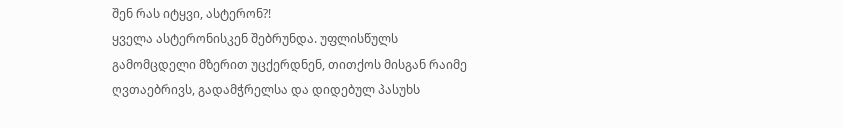შენ რას იტყვი, ასტერონ?!
ყველა ასტერონისკენ შებრუნდა. უფლისწულს გამომცდელი მზერით უცქერდნენ, თითქოს მისგან რაიმე ღვთაებრივს, გადამჭრელსა და დიდებულ პასუხს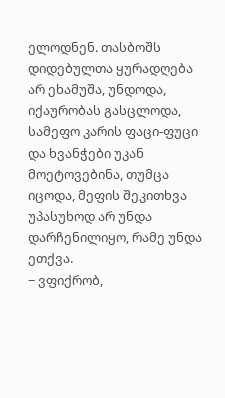ელოდნენ. თასბოშს დიდებულთა ყურადღება არ ეხამუშა, უნდოდა, იქაურობას გასცლოდა, სამეფო კარის ფაცი-ფუცი და ხვანჭები უკან მოეტოვებინა, თუმცა იცოდა, მეფის შეკითხვა უპასუხოდ არ უნდა დარჩენილიყო, რამე უნდა ეთქვა.
− ვფიქრობ,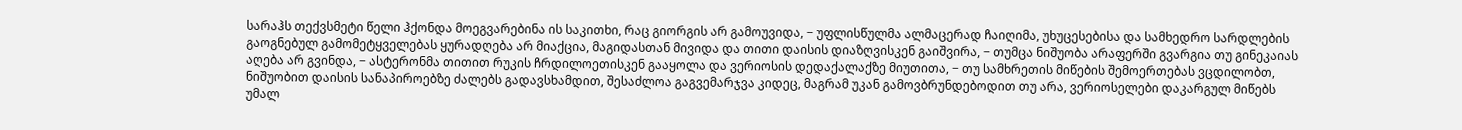სარაჰს თექვსმეტი წელი ჰქონდა მოეგვარებინა ის საკითხი, რაც გიორგის არ გამოუვიდა, − უფლისწულმა ალმაცერად ჩაიღიმა, უხუცესებისა და სამხედრო სარდლების გაოგნებულ გამომეტყველებას ყურადღება არ მიაქცია, მაგიდასთან მივიდა და თითი დაისის დიაზღვისკენ გაიშვირა, − თუმცა ნიშუობა არაფერში გვარგია თუ გინეკაიას აღება არ გვინდა, − ასტერონმა თითით რუკის ჩრდილოეთისკენ გააყოლა და ვერიოსის დედაქალაქზე მიუთითა, − თუ სამხრეთის მიწების შემოერთებას ვცდილობთ, ნიშუობით დაისის სანაპიროებზე ძალებს გადავსხამდით, შესაძლოა გაგვემარჯვა კიდეც, მაგრამ უკან გამოვბრუნდებოდით თუ არა, ვერიოსელები დაკარგულ მიწებს უმალ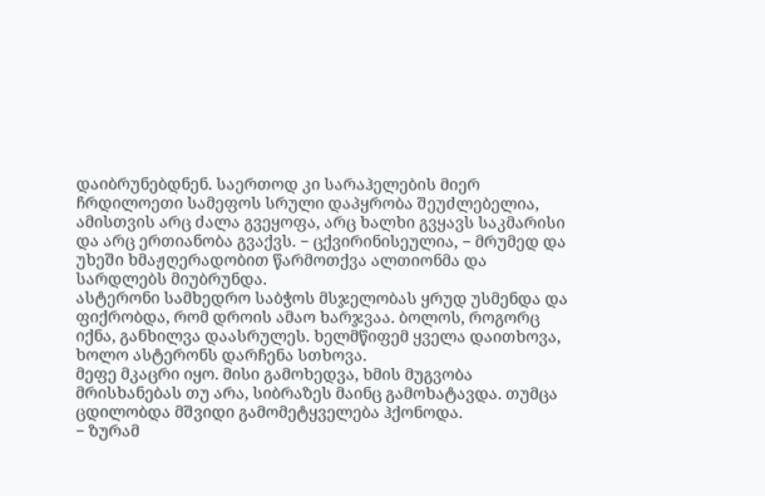დაიბრუნებდნენ. საერთოდ კი სარაჰელების მიერ ჩრდილოეთი სამეფოს სრული დაპყრობა შეუძლებელია, ამისთვის არც ძალა გვეყოფა, არც ხალხი გვყავს საკმარისი და არც ერთიანობა გვაქვს. − ცქვირინისეულია, − მრუმედ და უხეში ხმაჟღერადობით წარმოთქვა ალთიონმა და სარდლებს მიუბრუნდა.
ასტერონი სამხედრო საბჭოს მსჯელობას ყრუდ უსმენდა და ფიქრობდა, რომ დროის ამაო ხარჯვაა. ბოლოს, როგორც იქნა, განხილვა დაასრულეს. ხელმწიფემ ყველა დაითხოვა, ხოლო ასტერონს დარჩენა სთხოვა.
მეფე მკაცრი იყო. მისი გამოხედვა, ხმის მუგვობა მრისხანებას თუ არა, სიბრაზეს მაინც გამოხატავდა. თუმცა ცდილობდა მშვიდი გამომეტყველება ჰქონოდა.
− ზურამ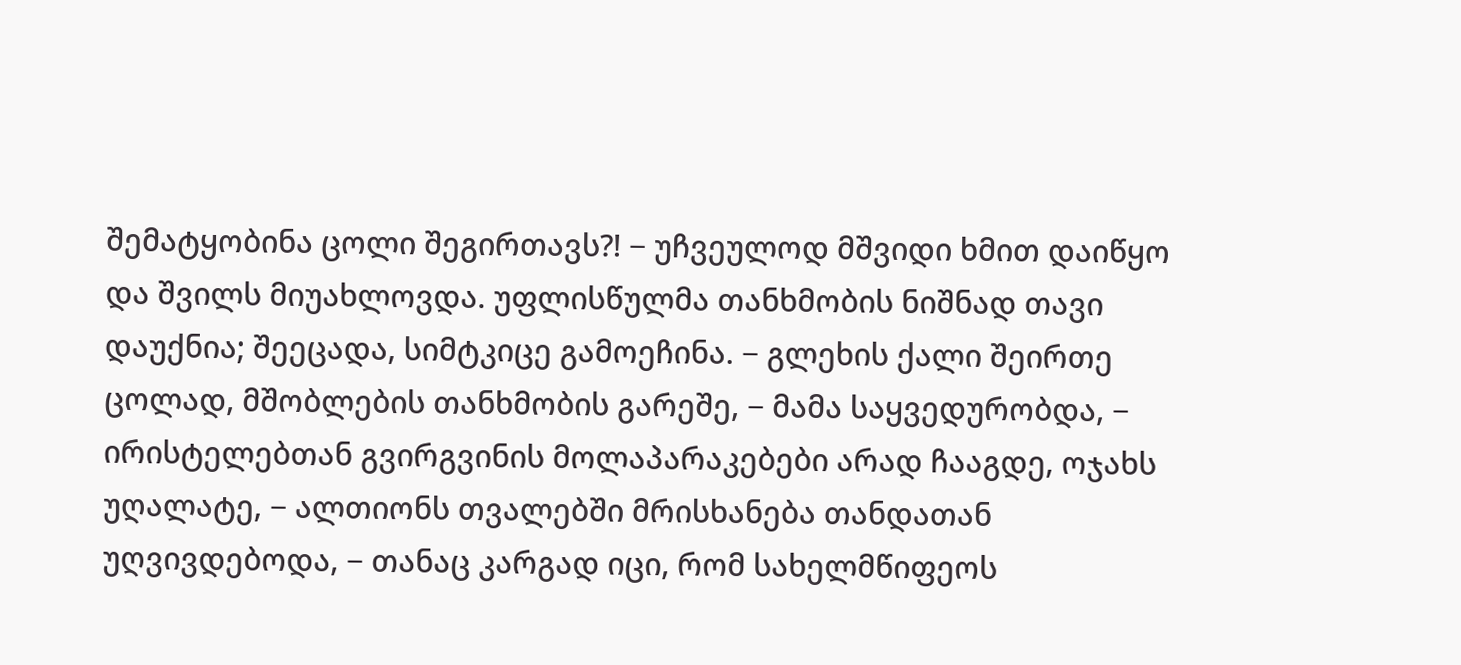შემატყობინა ცოლი შეგირთავს?! − უჩვეულოდ მშვიდი ხმით დაიწყო და შვილს მიუახლოვდა. უფლისწულმა თანხმობის ნიშნად თავი დაუქნია; შეეცადა, სიმტკიცე გამოეჩინა. − გლეხის ქალი შეირთე ცოლად, მშობლების თანხმობის გარეშე, − მამა საყვედურობდა, − ირისტელებთან გვირგვინის მოლაპარაკებები არად ჩააგდე, ოჯახს უღალატე, − ალთიონს თვალებში მრისხანება თანდათან უღვივდებოდა, − თანაც კარგად იცი, რომ სახელმწიფეოს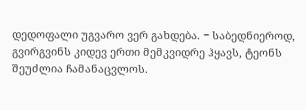დედოფალი უგვარო ვერ გახდება. − საბედნიეროდ, გვირგვინს კიდევ ერთი მემკვიდრე ჰყავს, ტეონს შეუძლია ჩამანაცვლოს.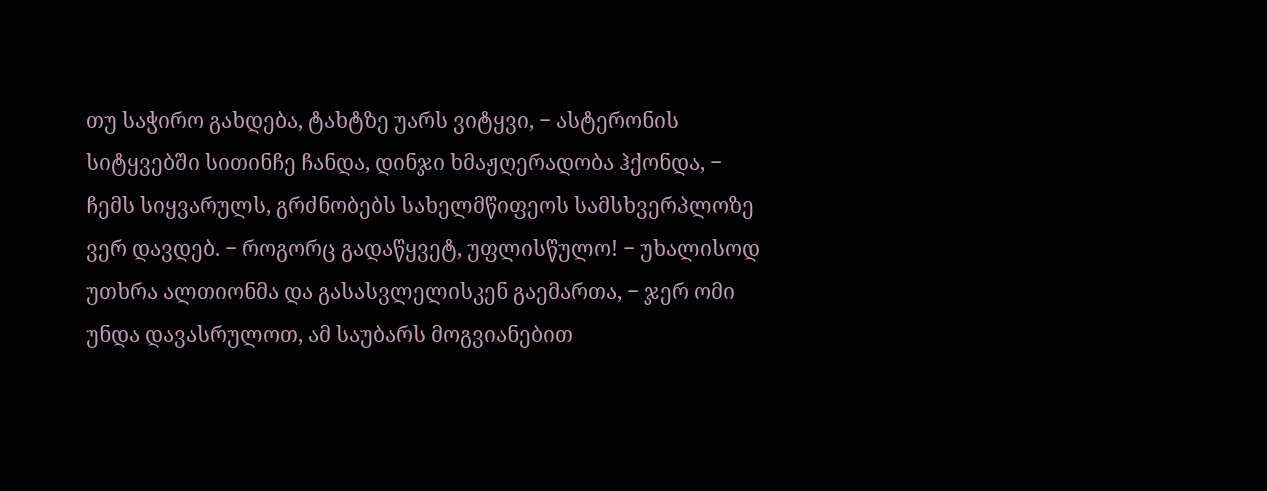თუ საჭირო გახდება, ტახტზე უარს ვიტყვი, − ასტერონის სიტყვებში სითინჩე ჩანდა, დინჯი ხმაჟღერადობა ჰქონდა, − ჩემს სიყვარულს, გრძნობებს სახელმწიფეოს სამსხვერპლოზე ვერ დავდებ. − როგორც გადაწყვეტ, უფლისწულო! − უხალისოდ უთხრა ალთიონმა და გასასვლელისკენ გაემართა, − ჯერ ომი უნდა დავასრულოთ, ამ საუბარს მოგვიანებით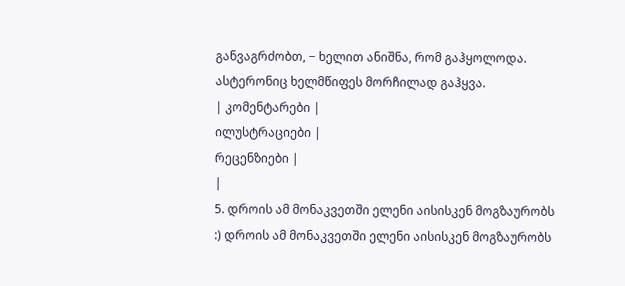განვაგრძობთ, − ხელით ანიშნა, რომ გაჰყოლოდა. ასტერონიც ხელმწიფეს მორჩილად გაჰყვა.
| კომენტარები |
ილუსტრაციები |
რეცენზიები |
|
5. დროის ამ მონაკვეთში ელენი აისისკენ მოგზაურობს :) დროის ამ მონაკვეთში ელენი აისისკენ მოგზაურობს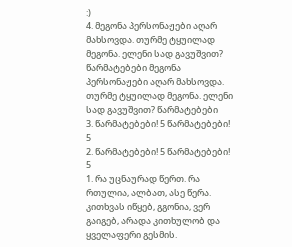:)
4. მეგონა პერსონაჟები აღარ მახსოვდა. თურმე ტყუილად მეგონა. ელენი სად გავუშვით? წარმატებები მეგონა პერსონაჟები აღარ მახსოვდა. თურმე ტყუილად მეგონა. ელენი სად გავუშვით? წარმატებები
3. წარმატებები! 5 წარმატებები! 5
2. წარმატებები! 5 წარმატებები! 5
1. რა უცნაურად წერთ. რა რთულია, ალბათ, ასე წერა. კითხვას იწყებ, გგონია, ვერ გაიგებ, არადა კითხულობ და ყველაფერი გესმის.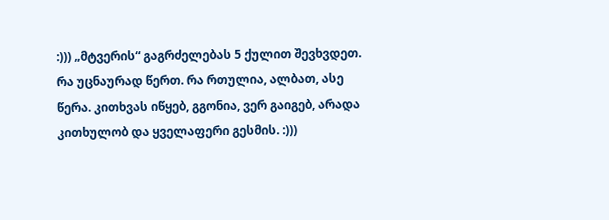:))) „მტვერის“ გაგრძელებას 5 ქულით შევხვდეთ.
რა უცნაურად წერთ. რა რთულია, ალბათ, ასე წერა. კითხვას იწყებ, გგონია, ვერ გაიგებ, არადა კითხულობ და ყველაფერი გესმის. :)))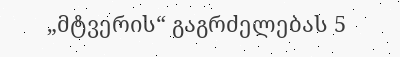„მტვერის“ გაგრძელებას 5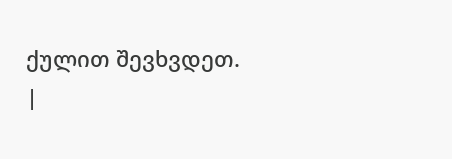ქულით შევხვდეთ.
|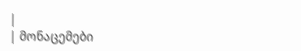|
| მონაცემები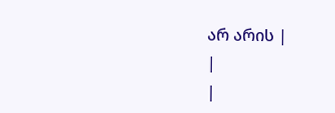არ არის |
|
|